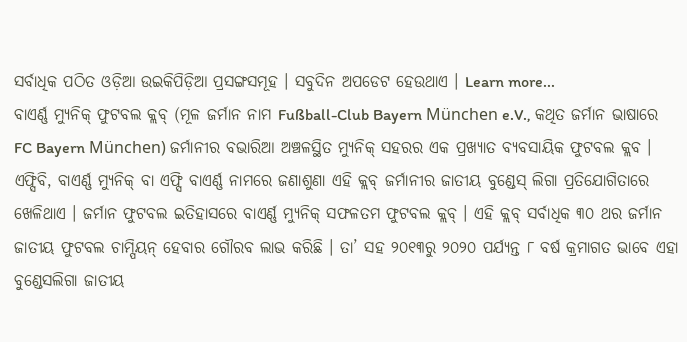ସର୍ବାଧିକ ପଠିତ ଓଡ଼ିଆ ଉଇକିପିଡ଼ିଆ ପ୍ରସଙ୍ଗସମୂହ । ସବୁଦିନ ଅପଡେଟ ହେଉଥାଏ । Learn more...
ବାଏର୍ଣ୍ଣ ମ୍ୟୁନିକ୍ ଫୁଟବଲ କ୍ଲବ୍ (ମୂଳ ଜର୍ମାନ ନାମ Fußball-Club Bayern München e.V., କଥିତ ଜର୍ମାନ ଭାଷାରେ FC Bayern München) ଜର୍ମାନୀର ବଭାରିଆ ଅଞ୍ଚଳସ୍ଥିତ ମ୍ୟୁନିକ୍ ସହରର ଏକ ପ୍ରଖ୍ୟାତ ବ୍ୟବସାୟିକ ଫୁଟବଲ କ୍ଲବ । ଏଫ୍ସିବି, ବାଏର୍ଣ୍ଣ ମ୍ୟୁନିକ୍ ବା ଏଫ୍ସି ବାଏର୍ଣ୍ଣ ନାମରେ ଜଣାଶୁଣା ଏହି କ୍ଲବ୍ ଜର୍ମାନୀର ଜାତୀୟ ବୁଣ୍ଡେସ୍ ଲିଗା ପ୍ରତିଯୋଗିତାରେ ଖେଳିଥାଏ । ଜର୍ମାନ ଫୁଟବଲ ଇତିହାସରେ ବାଏର୍ଣ୍ଣ ମ୍ୟୁନିକ୍ ସଫଳତମ ଫୁଟବଲ କ୍ଲବ୍ । ଏହି କ୍ଲବ୍ ସର୍ବାଧିକ ୩୦ ଥର ଜର୍ମାନ ଜାତୀୟ ଫୁଟବଲ ଚାମ୍ପିୟନ୍ ହେବାର ଗୌରବ ଲାଭ କରିଛି । ତା’ ସହ ୨୦୧୩ରୁ ୨୦୨୦ ପର୍ଯ୍ୟନ୍ତ ୮ ବର୍ଷ କ୍ରମାଗତ ଭାବେ ଏହା ବୁଣ୍ଡେସଲିଗା ଜାତୀୟ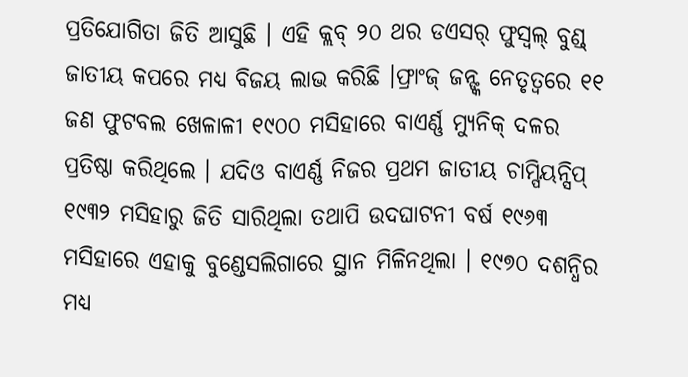ପ୍ରତିଯୋଗିତା ଜିତି ଆସୁଛି । ଏହି କ୍ଲବ୍ ୨୦ ଥର ଡଏସର୍ ଫୁସ୍ବଲ୍ ବୁଣ୍ଡ୍ ଜାତୀୟ କପରେ ମଧ୍ୟ ବିଜୟ ଲାଭ କରିଛି ।ଫ୍ରାଂଜ୍ ଜନ୍ଙ୍କ ନେତୃତ୍ଵରେ ୧୧ ଜଣ ଫୁଟବଲ ଖେଳାଳୀ ୧୯୦୦ ମସିହାରେ ବାଏର୍ଣ୍ଣ ମ୍ୟୁନିକ୍ ଦଳର ପ୍ରତିଷ୍ଠା କରିଥିଲେ । ଯଦିଓ ବାଏର୍ଣ୍ଣ ନିଜର ପ୍ରଥମ ଜାତୀୟ ଚାମ୍ପିୟନ୍ସିପ୍ ୧୯୩୨ ମସିହାରୁ ଜିତି ସାରିଥିଲା ତଥାପି ଉଦଘାଟନୀ ବର୍ଷ ୧୯୬୩ ମସିହାରେ ଏହାକୁ ବୁଣ୍ଡେସଲିଗାରେ ସ୍ଥାନ ମିଳିନଥିଲା । ୧୯୭୦ ଦଶନ୍ଧିର ମଧ୍ୟ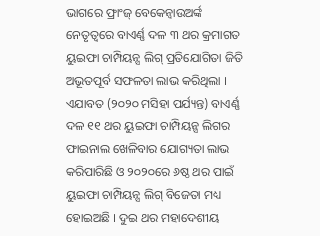ଭାଗରେ ଫ୍ରାଂଜ୍ ବେକେନ୍ବାଉଅର୍ଙ୍କ ନେତୃତ୍ଵରେ ବାଏର୍ଣ୍ଣ ଦଳ ୩ ଥର କ୍ରମାଗତ ୟୁଇଫା ଚାମ୍ପିୟନ୍ସ ଲିଗ୍ ପ୍ରତିଯୋଗିତା ଜିତି ଅଭୂତପୂର୍ବ ସଫଳତା ଲାଭ କରିଥିଲା । ଏଯାବତ (୨୦୨୦ ମସିହା ପର୍ଯ୍ୟନ୍ତ) ବାଏର୍ଣ୍ଣ ଦଳ ୧୧ ଥର ୟୁଇଫା ଚାମ୍ପିୟନ୍ସ ଲିଗର ଫାଇନାଲ ଖେଳିବାର ଯୋଗ୍ୟତା ଲାଭ କରିପାରିଛି ଓ ୨୦୨୦ରେ ୬ଷ୍ଠ ଥର ପାଇଁ ୟୁଇଫା ଚାମ୍ପିୟନ୍ସ ଲିଗ୍ ବିଜେତା ମଧ୍ୟ ହୋଇଅଛି । ଦୁଇ ଥର ମହାଦେଶୀୟ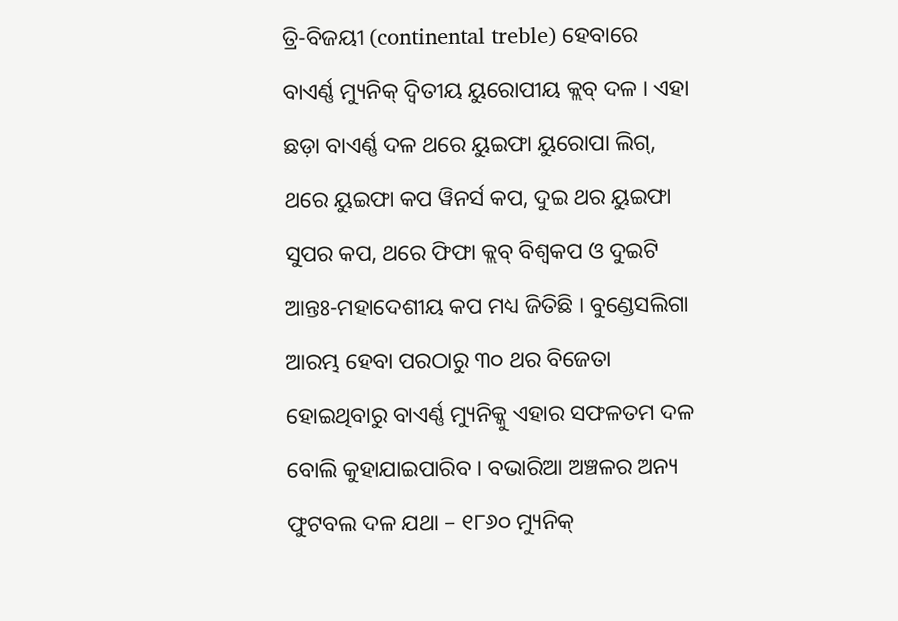ତ୍ରି-ବିଜୟୀ (continental treble) ହେବାରେ ବାଏର୍ଣ୍ଣ ମ୍ୟୁନିକ୍ ଦ୍ଵିତୀୟ ୟୁରୋପୀୟ କ୍ଲବ୍ ଦଳ । ଏହା ଛଡ଼ା ବାଏର୍ଣ୍ଣ ଦଳ ଥରେ ୟୁଇଫା ୟୁରୋପା ଲିଗ୍, ଥରେ ୟୁଇଫା କପ ୱିନର୍ସ କପ, ଦୁଇ ଥର ୟୁଇଫା ସୁପର କପ, ଥରେ ଫିଫା କ୍ଲବ୍ ବିଶ୍ଵକପ ଓ ଦୁଇଟି ଆନ୍ତଃ-ମହାଦେଶୀୟ କପ ମଧ୍ୟ ଜିତିଛି । ବୁଣ୍ଡେସଲିଗା ଆରମ୍ଭ ହେବା ପରଠାରୁ ୩୦ ଥର ବିଜେତା ହୋଇଥିବାରୁ ବାଏର୍ଣ୍ଣ ମ୍ୟୁନିକ୍କୁ ଏହାର ସଫଳତମ ଦଳ ବୋଲି କୁହାଯାଇପାରିବ । ବଭାରିଆ ଅଞ୍ଚଳର ଅନ୍ୟ ଫୁଟବଲ ଦଳ ଯଥା – ୧୮୬୦ ମ୍ୟୁନିକ୍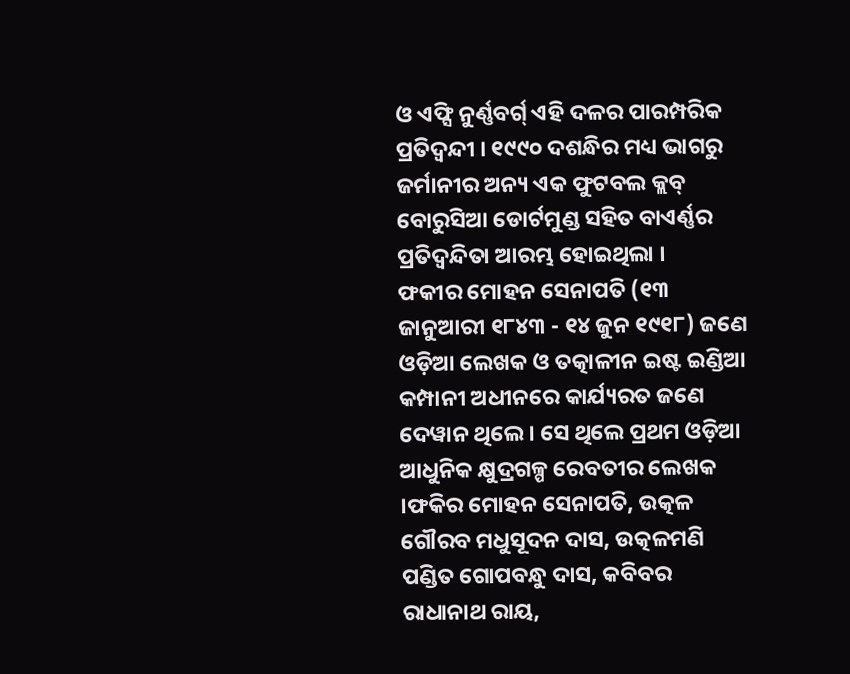ଓ ଏଫ୍ସି ନୁର୍ଣ୍ଣବର୍ଗ୍ ଏହି ଦଳର ପାରମ୍ପରିକ ପ୍ରତିଦ୍ଵନ୍ଦୀ । ୧୯୯୦ ଦଶନ୍ଧିର ମଧ୍ୟ ଭାଗରୁ ଜର୍ମାନୀର ଅନ୍ୟ ଏକ ଫୁଟବଲ କ୍ଲବ୍ ବୋରୁସିଆ ଡୋର୍ଟମୁଣ୍ଡ ସହିତ ବାଏର୍ଣ୍ଣର ପ୍ରତିଦ୍ଵନ୍ଦିତା ଆରମ୍ଭ ହୋଇଥିଲା ।
ଫକୀର ମୋହନ ସେନାପତି (୧୩ ଜାନୁଆରୀ ୧୮୪୩ - ୧୪ ଜୁନ ୧୯୧୮) ଜଣେ ଓଡ଼ିଆ ଲେଖକ ଓ ତତ୍କାଳୀନ ଇଷ୍ଟ ଇଣ୍ଡିଆ କମ୍ପାନୀ ଅଧୀନରେ କାର୍ଯ୍ୟରତ ଜଣେ ଦେୱାନ ଥିଲେ । ସେ ଥିଲେ ପ୍ରଥମ ଓଡ଼ିଆ ଆଧୁନିକ କ୍ଷୁଦ୍ରଗଳ୍ପ ରେବତୀର ଲେଖକ ।ଫକିର ମୋହନ ସେନାପତି, ଉତ୍କଳ ଗୌରବ ମଧୁସୂଦନ ଦାସ, ଉତ୍କଳମଣି ପଣ୍ଡିତ ଗୋପବନ୍ଧୁ ଦାସ, କବିବର ରାଧାନାଥ ରାୟ,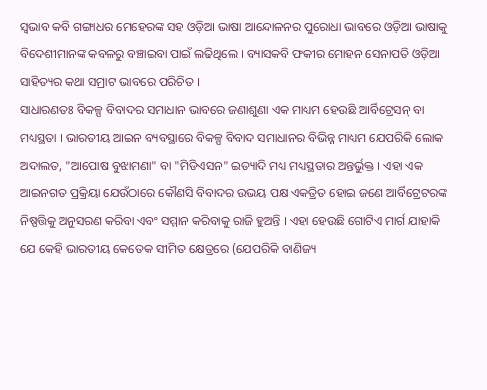ସ୍ୱଭାବ କବି ଗଙ୍ଗାଧର ମେହେରଙ୍କ ସହ ଓଡ଼ିଆ ଭାଷା ଆନ୍ଦୋଳନର ପୁରୋଧା ଭାବରେ ଓଡ଼ିଆ ଭାଷାକୁ ବିଦେଶୀମାନଙ୍କ କବଳରୁ ବଞ୍ଚାଇବା ପାଇଁ ଲଢିଥିଲେ । ବ୍ୟାସକବି ଫକୀର ମୋହନ ସେନାପତି ଓଡ଼ିଆ ସାହିତ୍ୟର କଥା ସମ୍ରାଟ ଭାବରେ ପରିଚିତ ।
ସାଧାରଣତଃ ବିକଳ୍ପ ବିବାଦର ସମାଧାନ ଭାବରେ ଜଣାଶୁଣା ଏକ ମାଧ୍ୟମ ହେଉଛି ଆର୍ବିଟ୍ରେସନ୍ ବା ମଧ୍ୟସ୍ଥତା । ଭାରତୀୟ ଆଇନ ବ୍ୟବସ୍ଥାରେ ବିକଳ୍ପ ବିବାଦ ସମାଧାନର ବିଭିନ୍ନ ମାଧ୍ୟମ ଯେପରିକି ଲୋକ ଅଦାଲତ, "ଆପୋଷ ବୁଝାମଣା" ବା "ମିଡିଏସନ" ଇତ୍ୟାଦି ମଧ୍ୟ ମଧ୍ୟସ୍ଥତାର ଅନ୍ତର୍ଭୁକ୍ତ । ଏହା ଏକ ଆଇନଗତ ପ୍ରକ୍ରିୟା ଯେଉଁଠାରେ କୌଣସି ବିବାଦର ଉଭୟ ପକ୍ଷ ଏକତ୍ରିତ ହୋଇ ଜଣେ ଆର୍ବିଟ୍ରେଟରଙ୍କ ନିଷ୍ପତ୍ତିକୁ ଅନୁସରଣ କରିବା ଏବଂ ସମ୍ମାନ କରିବାକୁ ରାଜି ହୁଅନ୍ତି । ଏହା ହେଉଛି ଗୋଟିଏ ମାର୍ଗ ଯାହାକି ଯେ କେହି ଭାରତୀୟ କେତେକ ସୀମିତ କ୍ଷେତ୍ରରେ (ଯେପରିକି ବାଣିଜ୍ୟ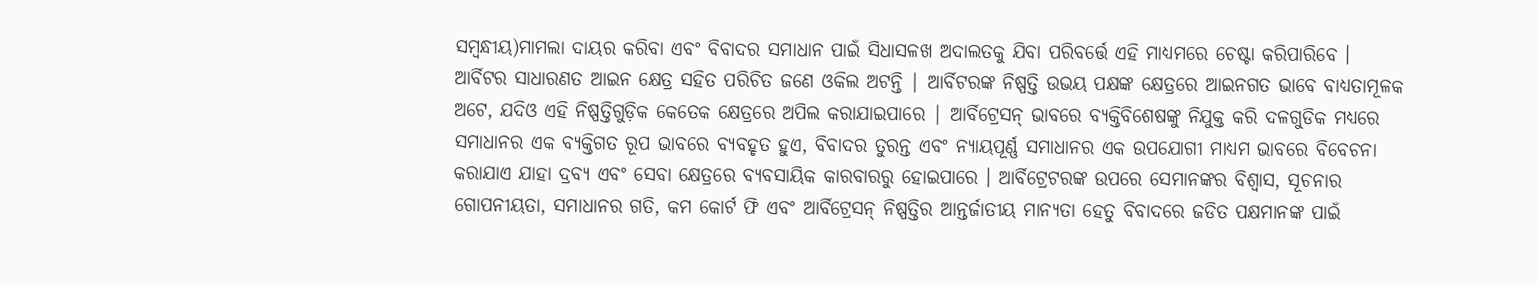ସମ୍ବନ୍ଧୀୟ)ମାମଲା ଦାୟର କରିବା ଏବଂ ବିବାଦର ସମାଧାନ ପାଇଁ ସିଧାସଳଖ ଅଦାଲତକୁ ଯିବା ପରିବର୍ତ୍ତେ ଏହି ମାଧ୍ୟମରେ ଚେଷ୍ଟା କରିପାରିବେ । ଆର୍ବିଟର ସାଧାରଣତ ଆଇନ କ୍ଷେତ୍ର ସହିତ ପରିଚିତ ଜଣେ ଓକିଲ ଅଟନ୍ତି | ଆର୍ବିଟରଙ୍କ ନିଷ୍ପତ୍ତି ଉଭୟ ପକ୍ଷଙ୍କ କ୍ଷେତ୍ରରେ ଆଇନଗତ ଭାବେ ବାଧ୍ୟତାମୂଳକ ଅଟେ, ଯଦିଓ ଏହି ନିଷ୍ପତ୍ତିଗୁଡ଼ିକ କେତେକ କ୍ଷେତ୍ରରେ ଅପିଲ କରାଯାଇପାରେ | ଆର୍ବିଟ୍ରେସନ୍ ଭାବରେ ବ୍ୟକ୍ତିବିଶେଷଙ୍କୁ ନିଯୁକ୍ତ କରି ଦଳଗୁଡିକ ମଧ୍ୟରେ ସମାଧାନର ଏକ ବ୍ୟକ୍ତିଗତ ରୂପ ଭାବରେ ବ୍ୟବହୃତ ହୁଏ, ବିବାଦର ତୁରନ୍ତ ଏବଂ ନ୍ୟାୟପୂର୍ଣ୍ଣ ସମାଧାନର ଏକ ଉପଯୋଗୀ ମାଧ୍ୟମ ଭାବରେ ବିବେଚନା କରାଯାଏ ଯାହା ଦ୍ରବ୍ୟ ଏବଂ ସେବା କ୍ଷେତ୍ରରେ ବ୍ୟବସାୟିକ କାରବାରରୁ ହୋଇପାରେ । ଆର୍ବିଟ୍ରେଟରଙ୍କ ଉପରେ ସେମାନଙ୍କର ବିଶ୍ୱାସ, ସୂଚନାର ଗୋପନୀୟତା, ସମାଧାନର ଗତି, କମ କୋର୍ଟ ଫି ଏବଂ ଆର୍ବିଟ୍ରେସନ୍ ନିଷ୍ପତ୍ତିର ଆନ୍ତର୍ଜାତୀୟ ମାନ୍ୟତା ହେତୁ ବିବାଦରେ ଜଡିତ ପକ୍ଷମାନଙ୍କ ପାଇଁ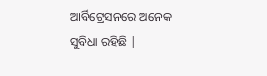ଆର୍ବିଟ୍ରେସନରେ ଅନେକ ସୁବିଧା ରହିଛି |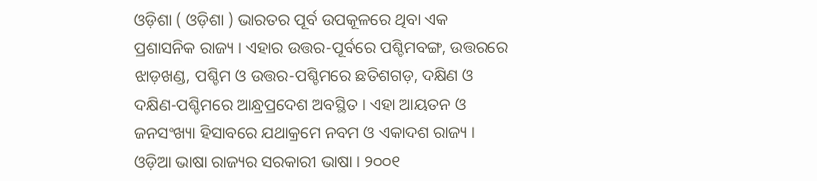ଓଡ଼ିଶା ( ଓଡ଼ିଶା ) ଭାରତର ପୂର୍ବ ଉପକୂଳରେ ଥିବା ଏକ ପ୍ରଶାସନିକ ରାଜ୍ୟ । ଏହାର ଉତ୍ତର-ପୂର୍ବରେ ପଶ୍ଚିମବଙ୍ଗ, ଉତ୍ତରରେ ଝାଡ଼ଖଣ୍ଡ, ପଶ୍ଚିମ ଓ ଉତ୍ତର-ପଶ୍ଚିମରେ ଛତିଶଗଡ଼, ଦକ୍ଷିଣ ଓ ଦକ୍ଷିଣ-ପଶ୍ଚିମରେ ଆନ୍ଧ୍ରପ୍ରଦେଶ ଅବସ୍ଥିତ । ଏହା ଆୟତନ ଓ ଜନସଂଖ୍ୟା ହିସାବରେ ଯଥାକ୍ରମେ ନବମ ଓ ଏକାଦଶ ରାଜ୍ୟ । ଓଡ଼ିଆ ଭାଷା ରାଜ୍ୟର ସରକାରୀ ଭାଷା । ୨୦୦୧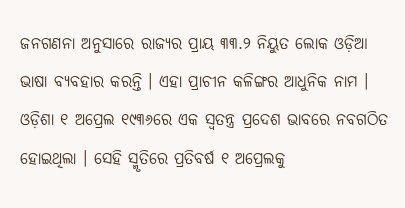ଜନଗଣନା ଅନୁସାରେ ରାଜ୍ୟର ପ୍ରାୟ ୩୩.୨ ନିୟୁତ ଲୋକ ଓଡ଼ିଆ ଭାଷା ବ୍ୟବହାର କରନ୍ତି । ଏହା ପ୍ରାଚୀନ କଳିଙ୍ଗର ଆଧୁନିକ ନାମ । ଓଡ଼ିଶା ୧ ଅପ୍ରେଲ ୧୯୩୬ରେ ଏକ ସ୍ୱତନ୍ତ୍ର ପ୍ରଦେଶ ଭାବରେ ନବଗଠିତ ହୋଇଥିଲା । ସେହି ସ୍ମୃତିରେ ପ୍ରତିବର୍ଷ ୧ ଅପ୍ରେଲକୁ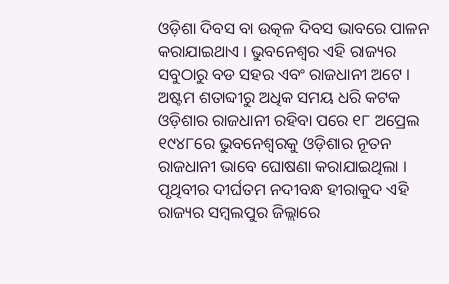ଓଡ଼ିଶା ଦିବସ ବା ଉତ୍କଳ ଦିବସ ଭାବରେ ପାଳନ କରାଯାଇଥାଏ । ଭୁବନେଶ୍ୱର ଏହି ରାଜ୍ୟର ସବୁଠାରୁ ବଡ ସହର ଏବଂ ରାଜଧାନୀ ଅଟେ । ଅଷ୍ଟମ ଶତାବ୍ଦୀରୁ ଅଧିକ ସମୟ ଧରି କଟକ ଓଡ଼ିଶାର ରାଜଧାନୀ ରହିବା ପରେ ୧୮ ଅପ୍ରେଲ ୧୯୪୮ରେ ଭୁବନେଶ୍ୱରକୁ ଓଡ଼ିଶାର ନୂତନ ରାଜଧାନୀ ଭାବେ ଘୋଷଣା କରାଯାଇଥିଲା । ପୃଥିବୀର ଦୀର୍ଘତମ ନଦୀବନ୍ଧ ହୀରାକୁଦ ଏହି ରାଜ୍ୟର ସମ୍ବଲପୁର ଜିଲ୍ଲାରେ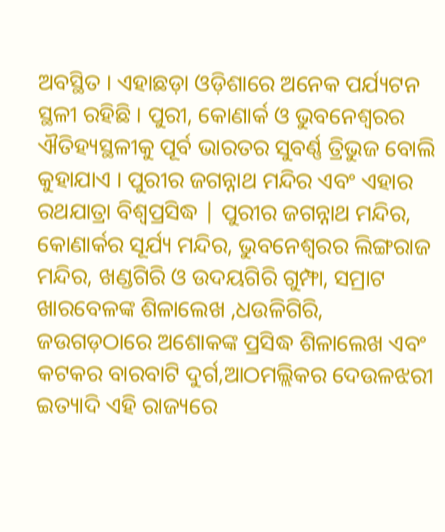ଅବସ୍ଥିତ । ଏହାଛଡ଼ା ଓଡ଼ିଶାରେ ଅନେକ ପର୍ଯ୍ୟଟନ ସ୍ଥଳୀ ରହିଛି । ପୁରୀ, କୋଣାର୍କ ଓ ଭୁବନେଶ୍ୱରର ଐତିହ୍ୟସ୍ଥଳୀକୁ ପୂର୍ବ ଭାରତର ସୁବର୍ଣ୍ଣ ତ୍ରିଭୁଜ ବୋଲି କୁହାଯାଏ । ପୁରୀର ଜଗନ୍ନାଥ ମନ୍ଦିର ଏବଂ ଏହାର ରଥଯାତ୍ରା ବିଶ୍ୱପ୍ରସିଦ୍ଧ | ପୁରୀର ଜଗନ୍ନାଥ ମନ୍ଦିର, କୋଣାର୍କର ସୂର୍ଯ୍ୟ ମନ୍ଦିର, ଭୁବନେଶ୍ୱରର ଲିଙ୍ଗରାଜ ମନ୍ଦିର, ଖଣ୍ଡଗିରି ଓ ଉଦୟଗିରି ଗୁମ୍ଫା, ସମ୍ରାଟ ଖାରବେଳଙ୍କ ଶିଳାଲେଖ ,ଧଉଳିଗିରି, ଜଉଗଡ଼ଠାରେ ଅଶୋକଙ୍କ ପ୍ରସିଦ୍ଧ ଶିଳାଲେଖ ଏବଂ କଟକର ବାରବାଟି ଦୁର୍ଗ,ଆଠମଲ୍ଲିକର ଦେଉଳଝରୀ ଇତ୍ୟାଦି ଏହି ରାଜ୍ୟରେ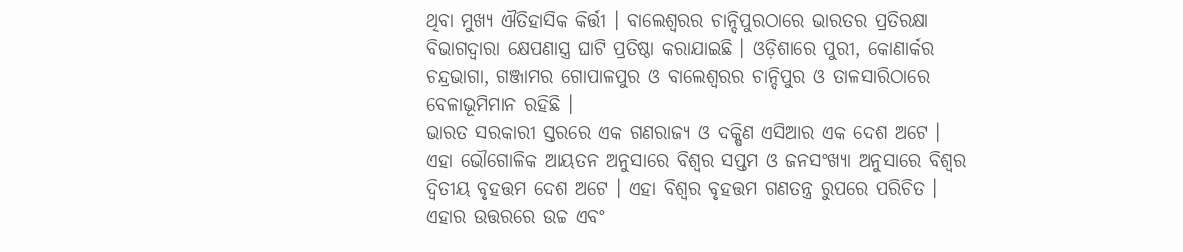ଥିବା ମୁଖ୍ୟ ଐତିହାସିକ କିର୍ତ୍ତୀ । ବାଲେଶ୍ୱରର ଚାନ୍ଦିପୁରଠାରେ ଭାରତର ପ୍ରତିରକ୍ଷା ବିଭାଗଦ୍ୱାରା କ୍ଷେପଣାସ୍ତ୍ର ଘାଟି ପ୍ରତିଷ୍ଠା କରାଯାଇଛି । ଓଡ଼ିଶାରେ ପୁରୀ, କୋଣାର୍କର ଚନ୍ଦ୍ରଭାଗା, ଗଞ୍ଜାମର ଗୋପାଳପୁର ଓ ବାଲେଶ୍ୱରର ଚାନ୍ଦିପୁର ଓ ତାଳସାରିଠାରେ ବେଳାଭୂମିମାନ ରହିଛି ।
ଭାରତ ସରକାରୀ ସ୍ତରରେ ଏକ ଗଣରାଜ୍ୟ ଓ ଦକ୍ଷିଣ ଏସିଆର ଏକ ଦେଶ ଅଟେ । ଏହା ଭୌଗୋଳିକ ଆୟତନ ଅନୁସାରେ ବିଶ୍ୱର ସପ୍ତମ ଓ ଜନସଂଖ୍ୟା ଅନୁସାରେ ବିଶ୍ୱର ଦ୍ୱିତୀୟ ବୃହତ୍ତମ ଦେଶ ଅଟେ । ଏହା ବିଶ୍ୱର ବୃହତ୍ତମ ଗଣତନ୍ତ୍ର ରୁପରେ ପରିଚିତ । ଏହାର ଉତ୍ତରରେ ଉଚ୍ଚ ଏବଂ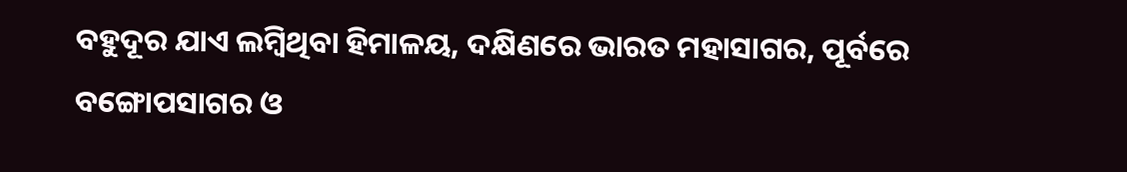ବହୁଦୂର ଯାଏ ଲମ୍ବିଥିବା ହିମାଳୟ, ଦକ୍ଷିଣରେ ଭାରତ ମହାସାଗର, ପୂର୍ବରେ ବଙ୍ଗୋପସାଗର ଓ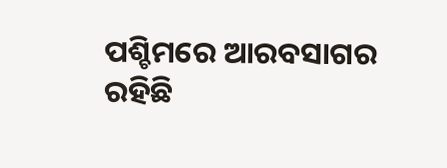ପଶ୍ଚିମରେ ଆରବସାଗର ରହିଛି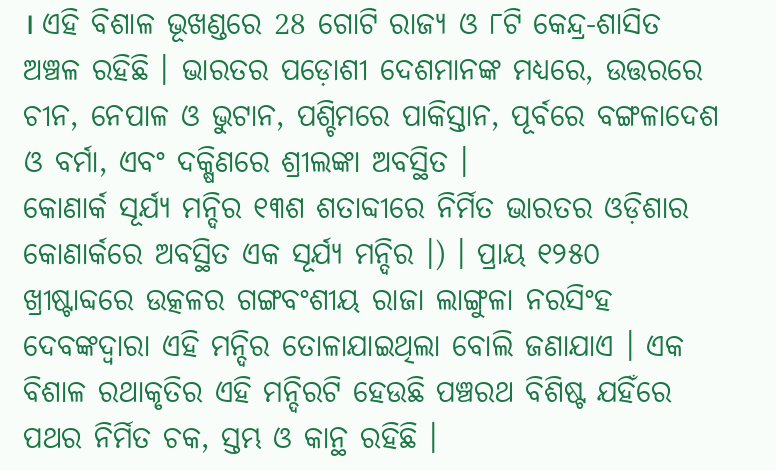। ଏହି ବିଶାଳ ଭୂଖଣ୍ଡରେ 28 ଗୋଟି ରାଜ୍ୟ ଓ ୮ଟି କେନ୍ଦ୍ର-ଶାସିତ ଅଞ୍ଚଳ ରହିଛି । ଭାରତର ପଡ଼ୋଶୀ ଦେଶମାନଙ୍କ ମଧ୍ୟରେ, ଉତ୍ତରରେ ଚୀନ, ନେପାଳ ଓ ଭୁଟାନ, ପଶ୍ଚିମରେ ପାକିସ୍ତାନ, ପୂର୍ବରେ ବଙ୍ଗଳାଦେଶ ଓ ବର୍ମା, ଏବଂ ଦକ୍ଷିଣରେ ଶ୍ରୀଲଙ୍କା ଅବସ୍ଥିତ ।
କୋଣାର୍କ ସୂର୍ଯ୍ୟ ମନ୍ଦିର ୧୩ଶ ଶତାବ୍ଦୀରେ ନିର୍ମିତ ଭାରତର ଓଡ଼ିଶାର କୋଣାର୍କରେ ଅବସ୍ଥିତ ଏକ ସୂର୍ଯ୍ୟ ମନ୍ଦିର ।) । ପ୍ରାୟ ୧୨୫୦ ଖ୍ରୀଷ୍ଟାବ୍ଦରେ ଉତ୍କଳର ଗଙ୍ଗବଂଶୀୟ ରାଜା ଲାଙ୍ଗୁଳା ନରସିଂହ ଦେବଙ୍କଦ୍ୱାରା ଏହି ମନ୍ଦିର ତୋଳାଯାଇଥିଲା ବୋଲି ଜଣାଯାଏ । ଏକ ବିଶାଳ ରଥାକୃତିର ଏହି ମନ୍ଦିରଟି ହେଉଛି ପଞ୍ଚରଥ ବିଶିଷ୍ଟ ଯହିଁରେ ପଥର ନିର୍ମିତ ଚକ, ସ୍ତମ୍ଭ ଓ କାନ୍ଥ ରହିଛି ।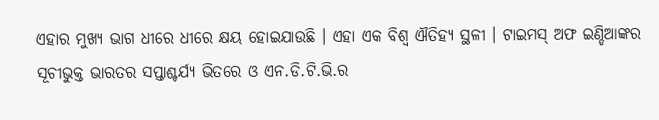ଏହାର ମୁଖ୍ୟ ଭାଗ ଧୀରେ ଧୀରେ କ୍ଷୟ ହୋଇଯାଉଛି । ଏହା ଏକ ବିଶ୍ୱ ଐତିହ୍ୟ ସ୍ଥଳୀ । ଟାଇମସ୍ ଅଫ ଇଣ୍ଡିଆଙ୍କର ସୂଚୀଭୁକ୍ତ ଭାରତର ସପ୍ତାଶ୍ଚର୍ଯ୍ୟ ଭିତରେ ଓ ଏନ.ଡି.ଟି.ଭି.ର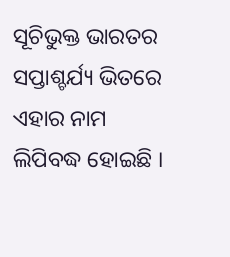ସୂଚିଭୁକ୍ତ ଭାରତର ସପ୍ତାଶ୍ଚର୍ଯ୍ୟ ଭିତରେ ଏହାର ନାମ ଲିପିବଦ୍ଧ ହୋଇଛି ।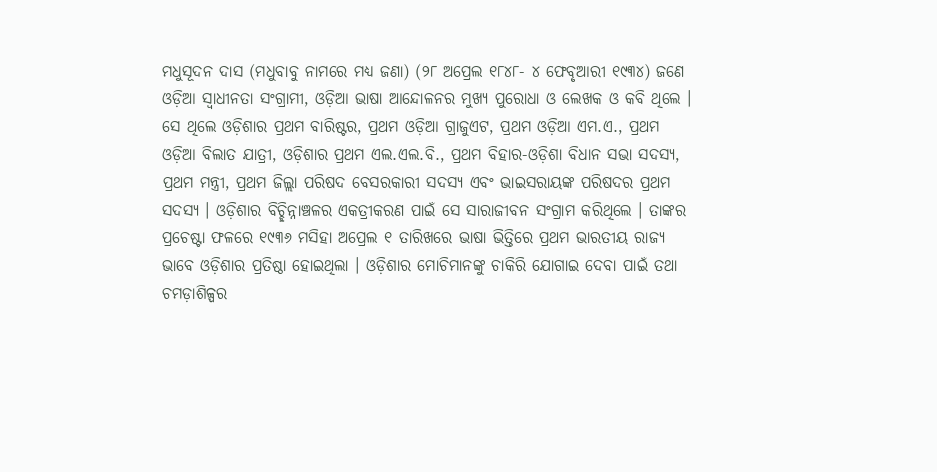ମଧୁସୂଦନ ଦାସ (ମଧୁବାବୁ ନାମରେ ମଧ୍ୟ ଜଣା) (୨୮ ଅପ୍ରେଲ ୧୮୪୮- ୪ ଫେବୃଆରୀ ୧୯୩୪) ଜଣେ ଓଡ଼ିଆ ସ୍ୱାଧୀନତା ସଂଗ୍ରାମୀ, ଓଡ଼ିଆ ଭାଷା ଆନ୍ଦୋଳନର ମୁଖ୍ୟ ପୁରୋଧା ଓ ଲେଖକ ଓ କବି ଥିଲେ । ସେ ଥିଲେ ଓଡ଼ିଶାର ପ୍ରଥମ ବାରିଷ୍ଟର, ପ୍ରଥମ ଓଡ଼ିଆ ଗ୍ରାଜୁଏଟ, ପ୍ରଥମ ଓଡ଼ିଆ ଏମ.ଏ., ପ୍ରଥମ ଓଡ଼ିଆ ବିଲାତ ଯାତ୍ରୀ, ଓଡ଼ିଶାର ପ୍ରଥମ ଏଲ.ଏଲ.ବି., ପ୍ରଥମ ବିହାର-ଓଡ଼ିଶା ବିଧାନ ସଭା ସଦସ୍ୟ, ପ୍ରଥମ ମନ୍ତ୍ରୀ, ପ୍ରଥମ ଜିଲ୍ଲା ପରିଷଦ ବେସରକାରୀ ସଦସ୍ୟ ଏବଂ ଭାଇସରାୟଙ୍କ ପରିଷଦର ପ୍ରଥମ ସଦସ୍ୟ । ଓଡ଼ିଶାର ବିଚ୍ଛିନ୍ନାଞ୍ଚଳର ଏକତ୍ରୀକରଣ ପାଇଁ ସେ ସାରାଜୀବନ ସଂଗ୍ରାମ କରିଥିଲେ । ତାଙ୍କର ପ୍ରଚେଷ୍ଟା ଫଳରେ ୧୯୩୬ ମସିହା ଅପ୍ରେଲ ୧ ତାରିଖରେ ଭାଷା ଭିତ୍ତିରେ ପ୍ରଥମ ଭାରତୀୟ ରାଜ୍ୟ ଭାବେ ଓଡ଼ିଶାର ପ୍ରତିଷ୍ଠା ହୋଇଥିଲା । ଓଡ଼ିଶାର ମୋଚିମାନଙ୍କୁ ଚାକିରି ଯୋଗାଇ ଦେବା ପାଇଁ ତଥା ଚମଡ଼ାଶିଳ୍ପର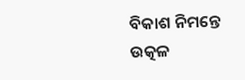ବିକାଶ ନିମନ୍ତେ ଉତ୍କଳ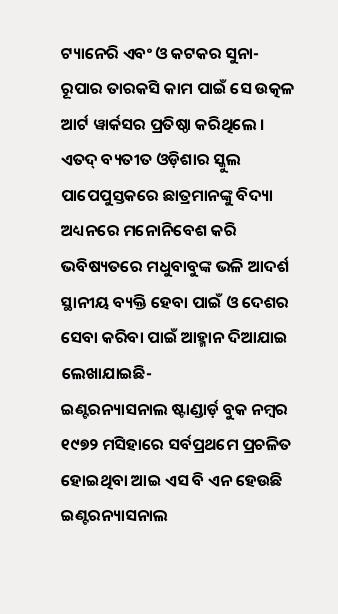ଟ୍ୟାନେରି ଏବଂ ଓ କଟକର ସୁନା-ରୂପାର ତାରକସି କାମ ପାଇଁ ସେ ଉତ୍କଳ ଆର୍ଟ ୱାର୍କସର ପ୍ରତିଷ୍ଠା କରିଥିଲେ । ଏତଦ୍ ବ୍ୟତୀତ ଓଡ଼ିଶାର ସ୍କୁଲ ପାପେପୁସ୍ତକରେ ଛାତ୍ରମାନଙ୍କୁ ବିଦ୍ୟା ଅଧ୍ୟନରେ ମନୋନିବେଶ କରି ଭବିଷ୍ୟତରେ ମଧୁବାବୁଙ୍କ ଭଳି ଆଦର୍ଶ ସ୍ଥାନୀୟ ବ୍ୟକ୍ତି ହେବା ପାଇଁ ଓ ଦେଶର ସେବା କରିବା ପାଇଁ ଆହ୍ମାନ ଦିଆଯାଇ ଲେଖାଯାଇଛି-
ଇଣ୍ଟରନ୍ୟାସନାଲ ଷ୍ଟାଣ୍ଡାର୍ଡ଼ ବୁକ ନମ୍ବର
୧୯୭୨ ମସିହାରେ ସର୍ବପ୍ରଥମେ ପ୍ରଚଳିତ ହୋଇଥିବା ଆଇ ଏସ ବି ଏନ ହେଉଛି ଇଣ୍ଟରନ୍ୟାସନାଲ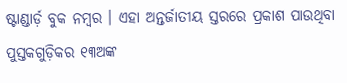ଷ୍ଟାଣ୍ଡାର୍ଡ଼ ବୁକ ନମ୍ବର । ଏହା ଅନ୍ତର୍ଜାତୀୟ ସ୍ତରରେ ପ୍ରକାଶ ପାଉଥିବା ପୁସ୍ତକଗୁଡ଼ିକର ୧୩ଅଙ୍କ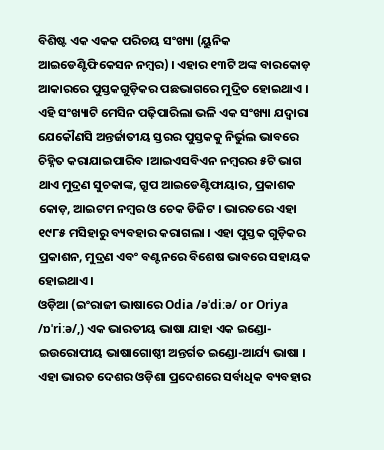ବିଶିଷ୍ଟ ଏକ ଏକକ ପରିଚୟ ସଂଖ୍ୟା (ୟୁନିକ ଆଇଡେଣ୍ଟିଫିକେସନ ନମ୍ବର) । ଏହାର ୧୩ଟି ଅଙ୍କ ବାରକୋଡ଼ ଆକାରରେ ପୁସ୍ତକଗୁଡ଼ିକର ପଛଭାଗରେ ମୁଦ୍ରିତ ହୋଇଥାଏ । ଏହି ସଂଖ୍ୟାଟି ମେସିନ ପଢ଼ିପାରିଲା ଭଳି ଏକ ସଂଖ୍ୟା ଯଦ୍ୱାରା ଯେକୌଣସି ଅନ୍ତର୍ଜାତୀୟ ସ୍ତରର ପୁସ୍ତକକୁ ନିର୍ଭୁଲ ଭାବରେ ଚିହ୍ନିତ କରାଯାଇପାରିବ ।ଆଇଏସବିଏନ ନମ୍ବରର ୫ଟି ଭାଗ ଥାଏ ମୁଦ୍ରଣ ସୁଚକାଙ୍କ, ଗ୍ରୁପ ଆଇଡେଣ୍ଟିଫାୟାର, ପ୍ରକାଶକ କୋଡ଼, ଆଇଟମ ନମ୍ବର ଓ ଚେକ ଡିଜିଟ । ଭାରତରେ ଏହା ୧୯୮୫ ମସିହାରୁ ବ୍ୟବହାର କରାଗଲା । ଏହା ପୁସ୍ତକ ଗୁଡ଼ିକର ପ୍ରକାଶନ, ମୁଦ୍ରଣ ଏବଂ ବଣ୍ଟନରେ ବିଶେଷ ଭାବରେ ସହାୟକ ହୋଇଥାଏ ।
ଓଡ଼ିଆ (ଇଂରାଜୀ ଭାଷାରେ Odia /əˈdiːə/ or Oriya /ɒˈriːə/,) ଏକ ଭାରତୀୟ ଭାଷା ଯାହା ଏକ ଇଣ୍ଡୋ-ଇଉରୋପୀୟ ଭାଷାଗୋଷ୍ଠୀ ଅନ୍ତର୍ଗତ ଇଣ୍ଡୋ-ଆର୍ଯ୍ୟ ଭାଷା । ଏହା ଭାରତ ଦେଶର ଓଡ଼ିଶା ପ୍ରଦେଶରେ ସର୍ବାଧିକ ବ୍ୟବହାର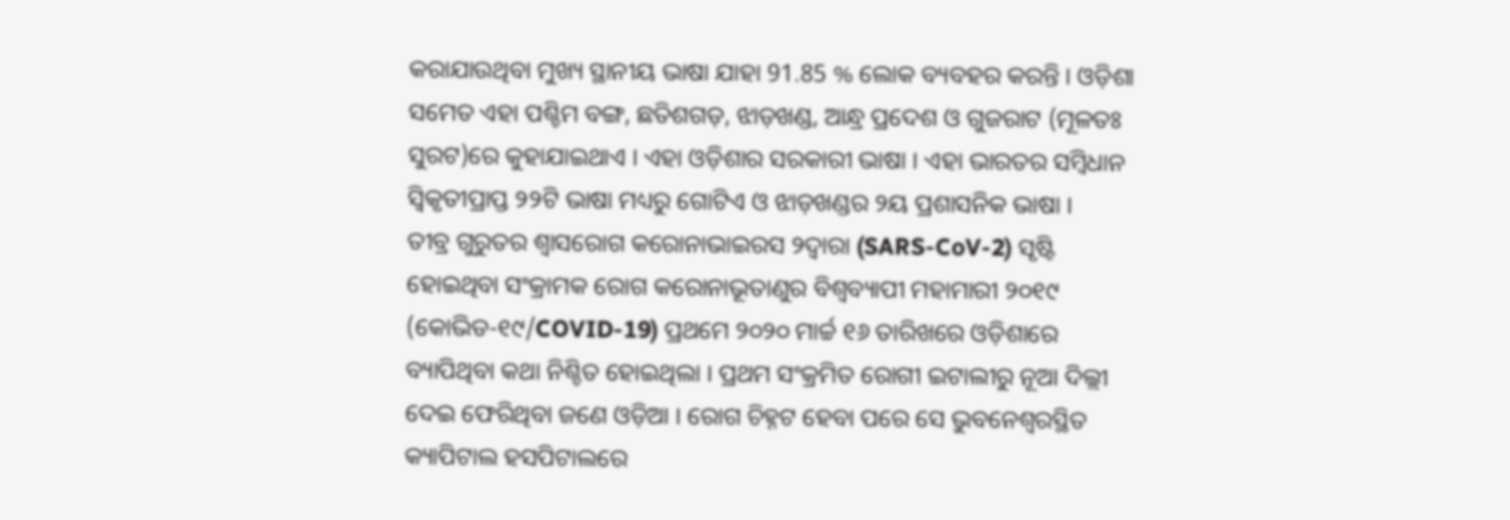କରାଯାଉଥିବା ମୁଖ୍ୟ ସ୍ଥାନୀୟ ଭାଷା ଯାହା 91.85 % ଲୋକ ବ୍ୟବହର କରନ୍ତି । ଓଡ଼ିଶା ସମେତ ଏହା ପଶ୍ଚିମ ବଙ୍ଗ, ଛତିଶଗଡ଼, ଝାଡ଼ଖଣ୍ଡ, ଆନ୍ଧ୍ର ପ୍ରଦେଶ ଓ ଗୁଜରାଟ (ମୂଳତଃ ସୁରଟ)ରେ କୁହାଯାଇଥାଏ । ଏହା ଓଡ଼ିଶାର ସରକାରୀ ଭାଷା । ଏହା ଭାରତର ସମ୍ବିଧାନ ସ୍ୱିକୃତୀପ୍ରାପ୍ତ ୨୨ଟି ଭାଷା ମଧ୍ୟରୁ ଗୋଟିଏ ଓ ଝାଡ଼ଖଣ୍ଡର ୨ୟ ପ୍ରଶାସନିକ ଭାଷା ।
ତୀବ୍ର ଗୁରୁତର ଶ୍ୱାସରୋଗ କରୋନାଭାଇରସ ୨ଦ୍ୱାରା (SARS-CoV-2) ସୃଷ୍ଟି ହୋଇଥିବା ସଂକ୍ରାମକ ରୋଗ କରୋନାଭୂତାଣୁର ବିଶ୍ୱବ୍ୟାପୀ ମହାମାରୀ ୨୦୧୯ (କୋଭିଡ-୧୯/COVID-19) ପ୍ରଥମେ ୨୦୨୦ ମାର୍ଚ୍ଚ ୧୬ ତାରିଖରେ ଓଡ଼ିଶାରେ ବ୍ୟାପିଥିବା କଥା ନିଶ୍ଚିତ ହୋଇଥିଲା । ପ୍ରଥମ ସଂକ୍ରମିତ ରୋଗୀ ଇଟାଲୀରୁ ନୂଆ ଦିଲ୍ଲୀ ଦେଇ ଫେରିଥିବା ଜଣେ ଓଡ଼ିଆ । ରୋଗ ଚିହ୍ନଟ ହେବା ପରେ ସେ ଭୁବନେଶ୍ୱରସ୍ଥିତ କ୍ୟାପିଟାଲ ହସପିଟାଲରେ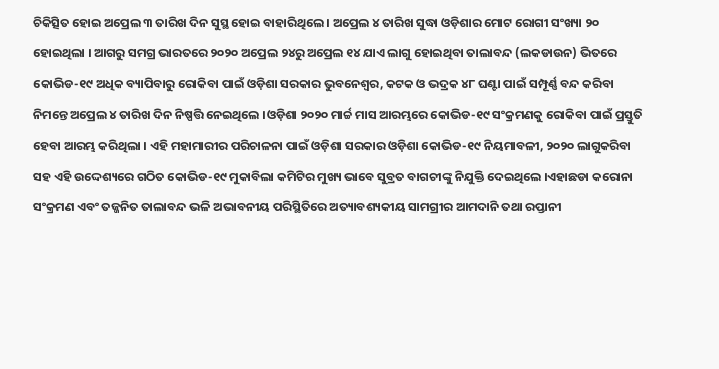ଚିକିତ୍ସିତ ହୋଇ ଅପ୍ରେଲ ୩ ତାରିଖ ଦିନ ସୁସ୍ଥ ହୋଇ ବାହାରିଥିଲେ । ଅପ୍ରେଲ ୪ ତାରିଖ ସୁଦ୍ଧା ଓଡ଼ିଶାର ମୋଟ ରୋଗୀ ସଂଖ୍ୟା ୨୦ ହୋଇଥିଲା । ଆଗରୁ ସମଗ୍ର ଭାରତରେ ୨୦୨୦ ଅପ୍ରେଲ ୨୪ରୁ ଅପ୍ରେଲ ୧୪ ଯାଏ ଲାଗୁ ହୋଇଥିବା ତାଲାବନ୍ଦ (ଲକଡାଉନ) ଭିତରେ କୋଭିଡ-୧୯ ଅଧିକ ବ୍ୟାପିବାରୁ ରୋକିବା ପାଇଁ ଓଡ଼ିଶା ସରକାର ଭୁବନେଶ୍ୱର, କଟକ ଓ ଭଦ୍ରକ ୪୮ ଘଣ୍ଟା ପାଇଁ ସମ୍ପୂର୍ଣ୍ଣ ବନ୍ଦ କରିବା ନିମନ୍ତେ ଅପ୍ରେଲ ୪ ତାରିଖ ଦିନ ନିଷ୍ପତ୍ତି ନେଇଥିଲେ ।ଓଡ଼ିଶା ୨୦୨୦ ମାର୍ଚ୍ଚ ମାସ ଆରମ୍ଭରେ କୋଭିଡ-୧୯ ସଂକ୍ରମଣକୁ ରୋକିବା ପାଇଁ ପ୍ରସ୍ତୁତି ହେବା ଆରମ୍ଭ କରିଥିଲା । ଏହି ମହାମାରୀର ପରିଚାଳନା ପାଇଁ ଓଡ଼ିଶା ସରକାର ଓଡ଼ିଶା କୋଭିଡ-୧୯ ନିୟମାବଳୀ, ୨୦୨୦ ଲାଗୁକରିବା ସହ ଏହି ଉଦ୍ଦେଶ୍ୟରେ ଗଠିତ କୋଭିଡ-୧୯ ମୁକାବିଲା କମିଟିର ମୁଖ୍ୟ ଭାବେ ସୁବ୍ରତ ବାଗଚୀଙ୍କୁ ନିଯୁକ୍ତି ଦେଇଥିଲେ ।ଏହାଛଡା କରୋନା ସଂକ୍ରମଣ ଏବଂ ତଜ୍ଜନିତ ତାଲାବନ୍ଦ ଭଳି ଅଭାବନୀୟ ପରିସ୍ଥିତିରେ ଅତ୍ୟାବଶ୍ୟକୀୟ ସାମଗ୍ରୀର ଆମଦାନି ତଥା ରପ୍ତାନୀ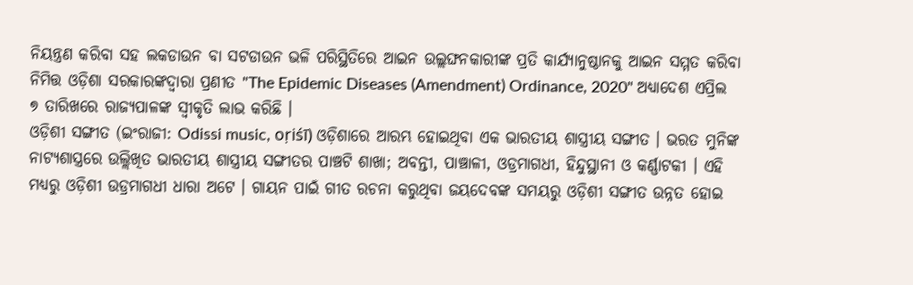ନିୟନ୍ତ୍ରଣ କରିବା ସହ ଲକଡାଉନ ବା ସଟଡାଉନ ଭଳି ପରିସ୍ଥିତିରେ ଆଇନ ଉଲ୍ଲଙ୍ଘନକାରୀଙ୍କ ପ୍ରତି କାର୍ଯ୍ୟାନୁଷ୍ଠାନକୁ ଆଇନ ସମ୍ମତ କରିବା ନିମିତ୍ତ ଓଡ଼ିଶା ସରକାରଙ୍କଦ୍ୱାରା ପ୍ରଣୀତ "The Epidemic Diseases (Amendment) Ordinance, 2020" ଅଧ୍ୟାଦେଶ ଏପ୍ରିଲ ୭ ତାରିଖରେ ରାଜ୍ୟପାଳଙ୍କ ସ୍ୱୀକୃତି ଲାଭ କରିଛି ।
ଓଡ଼ିଶୀ ସଙ୍ଗୀତ (ଇଂରାଜୀ: Odissi music, oṛiśī) ଓଡ଼ିଶାରେ ଆରମ୍ଭ ହୋଇଥିବା ଏକ ଭାରତୀୟ ଶାସ୍ତ୍ରୀୟ ସଙ୍ଗୀତ । ଭରତ ମୁନିଙ୍କ ନାଟ୍ୟଶାସ୍ତ୍ରରେ ଉଲ୍ଲିଖିତ ଭାରତୀୟ ଶାସ୍ତ୍ରୀୟ ସଙ୍ଗୀତର ପାଞ୍ଚଟି ଶାଖା; ଅବନ୍ତୀ, ପାଞ୍ଚାଳୀ, ଓଡ୍ରମାଗଧୀ, ହିନ୍ଦୁସ୍ଥାନୀ ଓ କର୍ଣ୍ଣାଟକୀ । ଏହି ମଧ୍ୟରୁ ଓଡ଼ିଶୀ ଉଡ୍ରମାଗଧୀ ଧାରା ଅଟେ । ଗାୟନ ପାଇଁ ଗୀତ ରଚନା କରୁଥିବା ଜୟଦେବଙ୍କ ସମୟରୁ ଓଡ଼ିଶୀ ସଙ୍ଗୀତ ଉନ୍ନତ ହୋଇ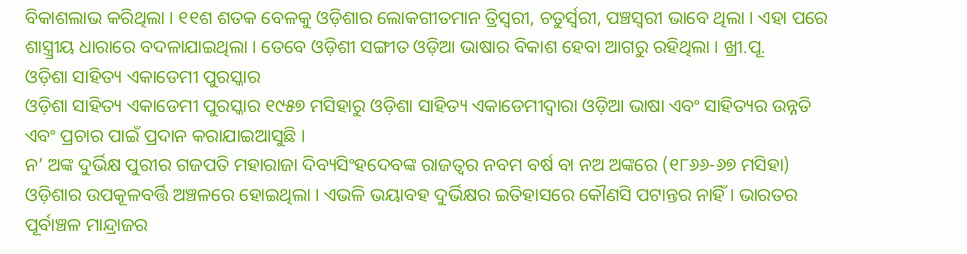ବିକାଶଲାଭ କରିଥିଲା । ୧୧ଶ ଶତକ ବେଳକୁ ଓଡ଼ିଶାର ଲୋକଗୀତମାନ ତ୍ରିସ୍ୱରୀ, ଚତୁର୍ସ୍ୱରୀ, ପଞ୍ଚସ୍ୱରୀ ଭାବେ ଥିଲା । ଏହା ପରେ ଶାସ୍ତ୍ର୍ରୀୟ ଧାରାରେ ବଦଳାଯାଇଥିଲା । ତେବେ ଓଡ଼ିଶୀ ସଙ୍ଗୀତ ଓଡ଼ିଆ ଭାଷାର ବିକାଶ ହେବା ଆଗରୁ ରହିଥିଲା । ଖ୍ରୀ.ପୂ.
ଓଡ଼ିଶା ସାହିତ୍ୟ ଏକାଡେମୀ ପୁରସ୍କାର
ଓଡ଼ିଶା ସାହିତ୍ୟ ଏକାଡେମୀ ପୁରସ୍କାର ୧୯୫୭ ମସିହାରୁ ଓଡ଼ିଶା ସାହିତ୍ୟ ଏକାଡେମୀଦ୍ୱାରା ଓଡ଼ିଆ ଭାଷା ଏବଂ ସାହିତ୍ୟର ଉନ୍ନତି ଏବଂ ପ୍ରଚାର ପାଇଁ ପ୍ରଦାନ କରାଯାଇଆସୁଛି ।
ନ’ ଅଙ୍କ ଦୁର୍ଭିକ୍ଷ ପୁରୀର ଗଜପତି ମହାରାଜା ଦିବ୍ୟସିଂହଦେବଙ୍କ ରାଜତ୍ୱର ନବମ ବର୍ଷ ବା ନଅ ଅଙ୍କରେ (୧୮୬୬-୬୭ ମସିହା) ଓଡ଼ିଶାର ଉପକୂଳବର୍ତ୍ତି ଅଞ୍ଚଳରେ ହୋଇଥିଲା । ଏଭଳି ଭୟାବହ ଦୁର୍ଭିକ୍ଷର ଇତିହାସରେ କୌଣସି ପଟାନ୍ତର ନାହିଁ । ଭାରତର ପୂର୍ବାଞ୍ଚଳ ମାନ୍ଦ୍ରାଜର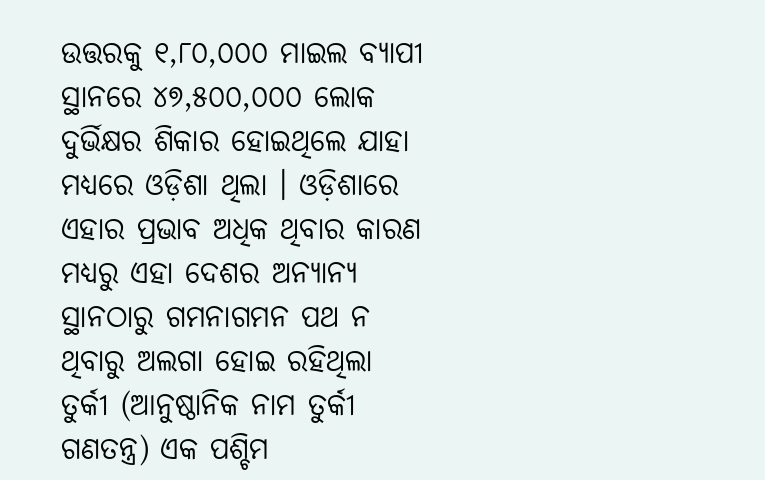ଉତ୍ତରକୁ ୧,୮୦,୦୦୦ ମାଇଲ ବ୍ୟାପୀ ସ୍ଥାନରେ ୪୭,୫୦୦,୦୦୦ ଲୋକ ଦୁର୍ଭିକ୍ଷର ଶିକାର ହୋଇଥିଲେ ଯାହା ମଧ୍ୟରେ ଓଡ଼ିଶା ଥିଲା । ଓଡ଼ିଶାରେ ଏହାର ପ୍ରଭାବ ଅଧିକ ଥିବାର କାରଣ ମଧ୍ୟରୁ ଏହା ଦେଶର ଅନ୍ୟାନ୍ୟ ସ୍ଥାନଠାରୁ ଗମନାଗମନ ପଥ ନ ଥିବାରୁ ଅଲଗା ହୋଇ ରହିଥିଲା
ତୁର୍କୀ (ଆନୁଷ୍ଠାନିକ ନାମ ତୁର୍କୀ ଗଣତନ୍ତ୍ର) ଏକ ପଶ୍ଚିମ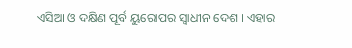ଏସିଆ ଓ ଦକ୍ଷିଣ ପୂର୍ବ ୟୁରୋପର ସ୍ୱାଧୀନ ଦେଶ । ଏହାର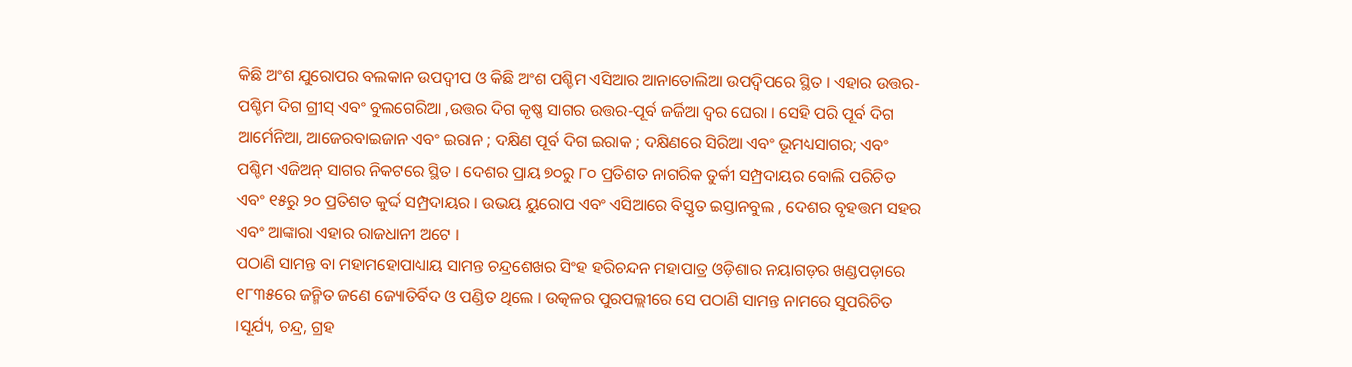କିଛି ଅଂଶ ଯୁରୋପର ବଲକାନ ଉପଦ୍ୱୀପ ଓ କିଛି ଅଂଶ ପଶ୍ଚିମ ଏସିଆର ଆନାତୋଲିଆ ଉପଦ୍ୱିପରେ ସ୍ଥିତ । ଏହାର ଉତ୍ତର-ପଶ୍ଚିମ ଦିଗ ଗ୍ରୀସ୍ ଏବଂ ବୁଲଗେରିଆ ,ଉତ୍ତର ଦିଗ କୃଷ୍ଣ ସାଗର ଉତ୍ତର-ପୂର୍ବ ଜର୍ଜିଆ ଦ୍ୱର ଘେରା । ସେହି ପରି ପୂର୍ବ ଦିଗ ଆର୍ମେନିଆ, ଆଜେରବାଇଜାନ ଏବଂ ଇରାନ ; ଦକ୍ଷିଣ ପୂର୍ବ ଦିଗ ଇରାକ ; ଦକ୍ଷିଣରେ ସିରିଆ ଏବଂ ଭୂମଧ୍ୟସାଗର; ଏବଂ ପଶ୍ଚିମ ଏଜିଅନ୍ ସାଗର ନିକଟରେ ସ୍ଥିତ । ଦେଶର ପ୍ରାୟ ୭୦ରୁ ୮୦ ପ୍ରତିଶତ ନାଗରିକ ତୁର୍କୀ ସମ୍ପ୍ରଦାୟର ବୋଲି ପରିଚିତ ଏବଂ ୧୫ରୁ ୨୦ ପ୍ରତିଶତ କୁର୍ଦ୍ଦ ସମ୍ପ୍ରଦାୟର । ଉଭୟ ୟୁରୋପ ଏବଂ ଏସିଆରେ ବିସ୍ତୃତ ଇସ୍ତାନବୁଲ , ଦେଶର ବୃହତ୍ତମ ସହର ଏବଂ ଆଙ୍କାରା ଏହାର ରାଜଧାନୀ ଅଟେ ।
ପଠାଣି ସାମନ୍ତ ବା ମହାମହୋପାଧ୍ୟାୟ ସାମନ୍ତ ଚନ୍ଦ୍ରଶେଖର ସିଂହ ହରିଚନ୍ଦନ ମହାପାତ୍ର ଓଡ଼ିଶାର ନୟାଗଡ଼ର ଖଣ୍ଡପଡ଼ାରେ ୧୮୩୫ରେ ଜନ୍ମିତ ଜଣେ ଜ୍ୟୋତିର୍ବିଦ ଓ ପଣ୍ଡିତ ଥିଲେ । ଉତ୍କଳର ପୁରପଲ୍ଲୀରେ ସେ ପଠାଣି ସାମନ୍ତ ନାମରେ ସୁପରିଚିତ ।ସୂର୍ଯ୍ୟ, ଚନ୍ଦ୍ର, ଗ୍ରହ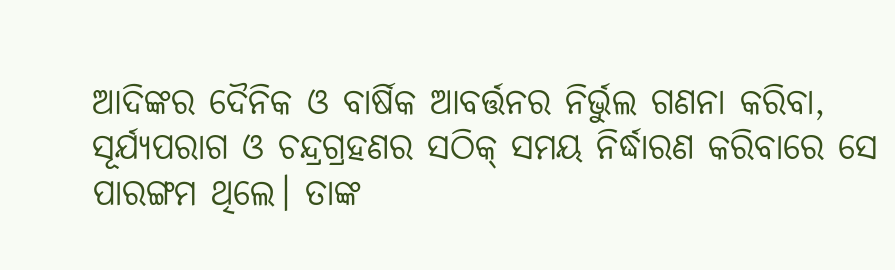ଆଦିଙ୍କର ଦୈନିକ ଓ ବାର୍ଷିକ ଆବର୍ତ୍ତନର ନିର୍ଭୁଲ ଗଣନା କରିବା, ସୂର୍ଯ୍ୟପରାଗ ଓ ଚନ୍ଦ୍ରଗ୍ରହଣର ସଠିକ୍ ସମୟ ନିର୍ଦ୍ଧାରଣ କରିବାରେ ସେ ପାରଙ୍ଗମ ଥିଲେ। ତାଙ୍କ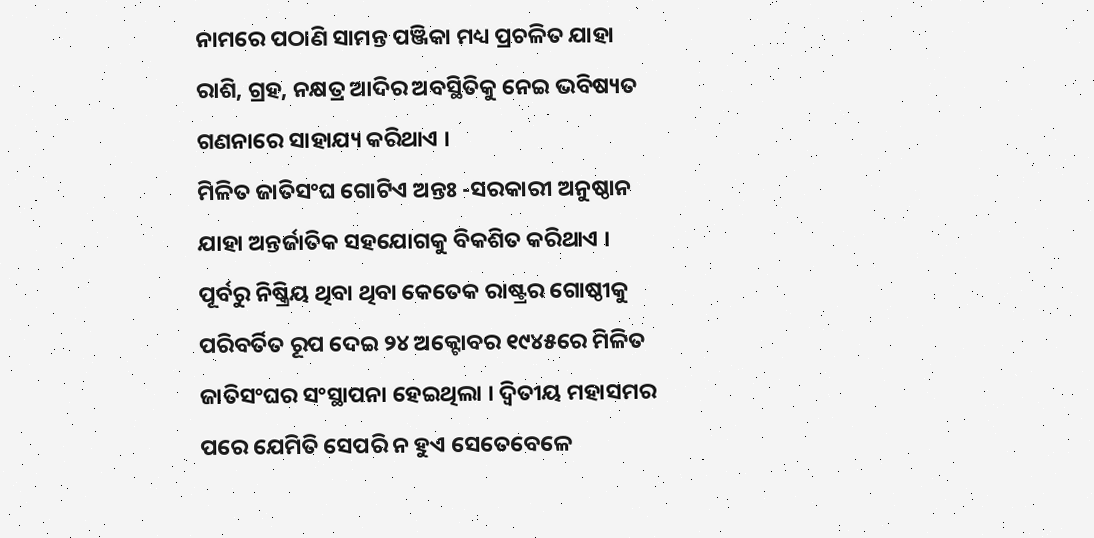ନାମରେ ପଠାଣି ସାମନ୍ତ ପଞ୍ଜିକା ମଧ୍ୟ ପ୍ରଚଳିତ ଯାହା ରାଶି, ଗ୍ରହ, ନକ୍ଷତ୍ର ଆଦିର ଅବସ୍ଥିତିକୁ ନେଇ ଭବିଷ୍ୟତ ଗଣନାରେ ସାହାଯ୍ୟ କରିଥାଏ ।
ମିଳିତ ଜାତିସଂଘ ଗୋଟିଏ ଅନ୍ତଃ -ସରକାରୀ ଅନୁଷ୍ଠାନ ଯାହା ଅନ୍ତର୍ଜାତିକ ସହଯୋଗକୁ ବିକଶିତ କରିଥାଏ । ପୂର୍ବରୁ ନିଷ୍କ୍ରିୟ ଥିବା ଥିବା କେତେକ ରାଷ୍ଟ୍ରର ଗୋଷ୍ଠୀକୁ ପରିବର୍ତିତ ରୂପ ଦେଇ ୨୪ ଅକ୍ଟୋବର ୧୯୪୫ରେ ମିଳିତ ଜାତିସଂଘର ସଂସ୍ଥାପନା ହେଇଥିଲା । ଦ୍ୱିତୀୟ ମହାସମର ପରେ ଯେମିତି ସେପରି ନ ହୁଏ ସେତେବେଳେ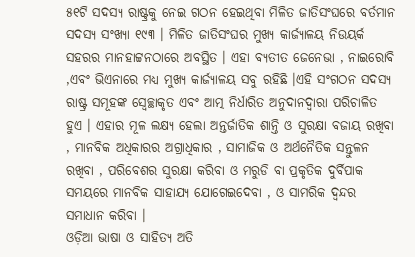୫୧ଟି ସଦସ୍ୟ ରାଷ୍ଟ୍ରକୁ ନେଇ ଗଠନ ହେଇଥିବା ମିଳିତ ଜାତିସଂଘରେ ବର୍ତମାନ ସଦସ୍ୟ ସଂଖ୍ୟା ୧୯୩ । ମିଳିତ ଜାତିସଂଘର ମୁଖ୍ୟ କାର୍ଜ୍ୟାଳୟ ନିଉୟର୍କ ସହରର ମାନହାଟ୍ଟନଠାରେ ଅବସ୍ଥିତ । ଏହା ବ୍ୟତୀତ ଜେନେଭା , ନାଇରୋବି ,ଏବଂ ଭିଏନାରେ ମଧ୍ୟ ମୁଖ୍ୟ କାର୍ଜ୍ୟାଳୟ ସବୁ ରହିଛି ।ଏହି ସଂଗଠନ ସଦସ୍ୟ ରାଷ୍ଟ୍ର ସମୂହଙ୍କ ସ୍ୱେଚ୍ଛାକୃତ ଏବଂ ଆତ୍ମ ନିର୍ଧାରିତ ଅନୁଦାନଦ୍ୱାରା ପରିଚାଳିତ ହୁଏ । ଏହାର ମୂଳ ଲକ୍ଷ୍ୟ ହେଲା ଅନ୍ତର୍ଜାତିକ ଶାନ୍ତି ଓ ସୁରକ୍ଷା ବଜାୟ ରଖିବା , ମାନବିକ ଅଧିକାରର ଅଗ୍ରାଧିକାର , ସାମାଜିକ ଓ ଅର୍ଥନୈତିକ ସନ୍ତୁଳନ ରଖିବା , ପରିବେଶର ସୁରକ୍ଷା କରିବା ଓ ମରୁଡି ବା ପ୍ରକୃତିକ ଦୁର୍ବିପାକ ସମୟରେ ମାନବିକ ସାହାଯ୍ୟ ଯୋଗେଇଦେବା , ଓ ସାମରିକ ଦ୍ୱନ୍ଦର ସମାଧାନ କରିବା ।
ଓଡ଼ିଆ ଭାଷା ଓ ସାହିତ୍ୟ ଅତି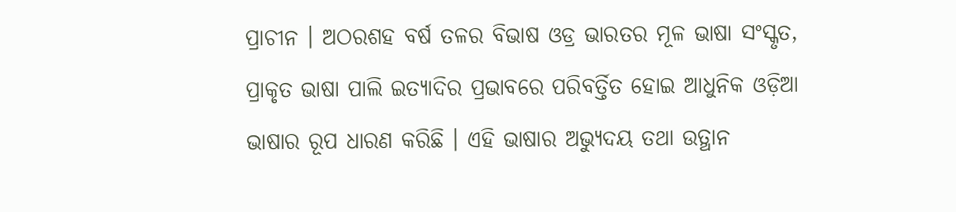ପ୍ରାଚୀନ । ଅଠରଶହ ବର୍ଷ ତଳର ବିଭାଷ ଓଡ୍ର ଭାରତର ମୂଳ ଭାଷା ସଂସ୍କୃତ, ପ୍ରାକୃତ ଭାଷା ପାଲି ଇତ୍ୟାଦିର ପ୍ରଭାବରେ ପରିବର୍ତ୍ତିତ ହୋଇ ଆଧୁନିକ ଓଡ଼ିଆ ଭାଷାର ରୂପ ଧାରଣ କରିଛି । ଏହି ଭାଷାର ଅଭ୍ୟୁଦୟ ତଥା ଉତ୍ଥାନ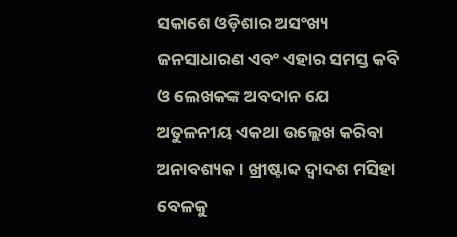ସକାଶେ ଓଡ଼ିଶାର ଅସଂଖ୍ୟ ଜନସାଧାରଣ ଏବଂ ଏହାର ସମସ୍ତ କବି ଓ ଲେଖକଙ୍କ ଅବଦାନ ଯେ ଅତୁଳନୀୟ ଏକଥା ଉଲ୍ଲେଖ କରିବା ଅନାବଶ୍ୟକ । ଖ୍ରୀଷ୍ଟାବ୍ଦ ଦ୍ୱାଦଶ ମସିହା ବେଳକୁ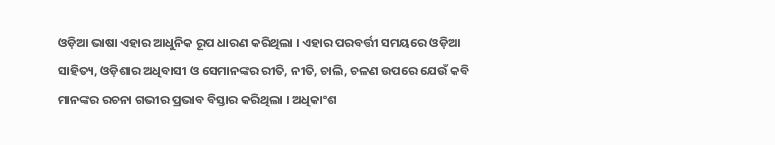ଓଡ଼ିଆ ଭାଷା ଏହାର ଆଧୁନିକ ରୂପ ଧାରଣ କରିଥିଲା । ଏହାର ପରବର୍ତ୍ତୀ ସମୟରେ ଓଡ଼ିଆ ସାହିତ୍ୟ, ଓଡ଼ିଶାର ଅଧିବାସୀ ଓ ସେମାନଙ୍କର ରୀତି, ନୀତି, ଚାଲି, ଚଳଣ ଉପରେ ଯେଉଁ କବି ମାନଙ୍କର ରଚନା ଗଭୀର ପ୍ରଭାବ ବିସ୍ତାର କରିଥିଲା । ଅଧିକାଂଶ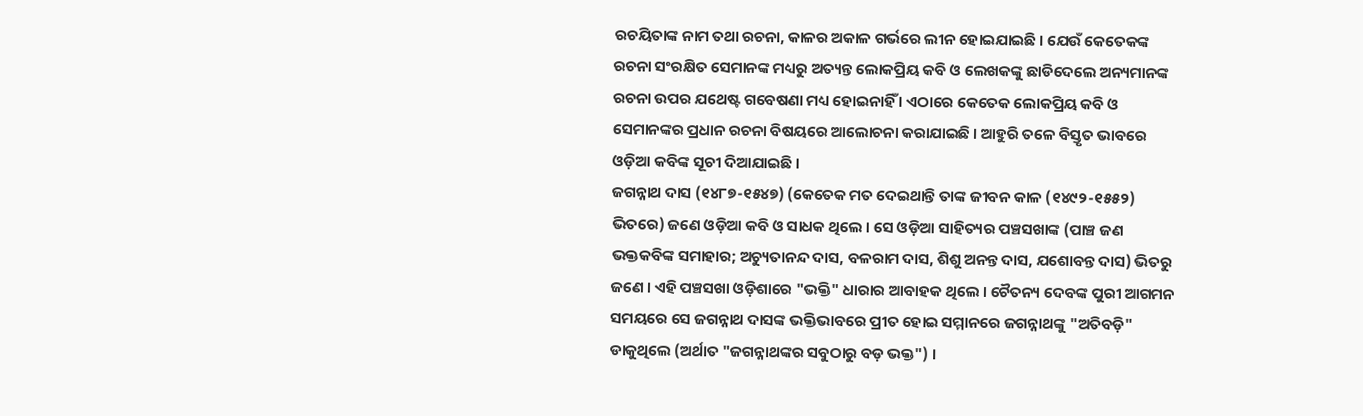ରଚୟିତାଙ୍କ ନାମ ତଥା ରଚନା, କାଳର ଅକାଳ ଗର୍ଭରେ ଲୀନ ହୋଇଯାଇଛି । ଯେଉଁ କେତେକଙ୍କ ରଚନା ସଂରକ୍ଷିତ ସେମାନଙ୍କ ମଧ୍ୟରୁ ଅତ୍ୟନ୍ତ ଲୋକପ୍ରିୟ କବି ଓ ଲେଖକଙ୍କୁ ଛାଡିଦେଲେ ଅନ୍ୟମାନଙ୍କ ରଚନା ଉପର ଯଥେଷ୍ଟ ଗବେଷଣା ମଧ୍ୟ ହୋଇନାହିଁ । ଏଠାରେ କେତେକ ଲୋକପ୍ରିୟ କବି ଓ ସେମାନଙ୍କର ପ୍ରଧାନ ରଚନା ବିଷୟରେ ଆଲୋଚନା କରାଯାଇଛି । ଆହୁରି ତଳେ ବିସ୍ତୃତ ଭାବରେ ଓଡ଼ିଆ କବିଙ୍କ ସୂଚୀ ଦିଆଯାଇଛି ।
ଜଗନ୍ନାଥ ଦାସ (୧୪୮୭-୧୫୪୭) (କେତେକ ମତ ଦେଇଥାନ୍ତି ତାଙ୍କ ଜୀବନ କାଳ (୧୪୯୨-୧୫୫୨) ଭିତରେ) ଜଣେ ଓଡ଼ିଆ କବି ଓ ସାଧକ ଥିଲେ । ସେ ଓଡ଼ିଆ ସାହିତ୍ୟର ପଞ୍ଚସଖାଙ୍କ (ପାଞ୍ଚ ଜଣ ଭକ୍ତକବିଙ୍କ ସମାହାର; ଅଚ୍ୟୁତାନନ୍ଦ ଦାସ, ବଳରାମ ଦାସ, ଶିଶୁ ଅନନ୍ତ ଦାସ, ଯଶୋବନ୍ତ ଦାସ) ଭିତରୁ ଜଣେ । ଏହି ପଞ୍ଚସଖା ଓଡ଼ିଶାରେ "ଭକ୍ତି" ଧାରାର ଆବାହକ ଥିଲେ । ଚୈତନ୍ୟ ଦେବଙ୍କ ପୁରୀ ଆଗମନ ସମୟରେ ସେ ଜଗନ୍ନାଥ ଦାସଙ୍କ ଭକ୍ତିଭାବରେ ପ୍ରୀତ ହୋଇ ସମ୍ମାନରେ ଜଗନ୍ନାଥଙ୍କୁ "ଅତିବଡ଼ି" ଡାକୁଥିଲେ (ଅର୍ଥାତ "ଜଗନ୍ନାଥଙ୍କର ସବୁଠାରୁ ବଡ଼ ଭକ୍ତ") ।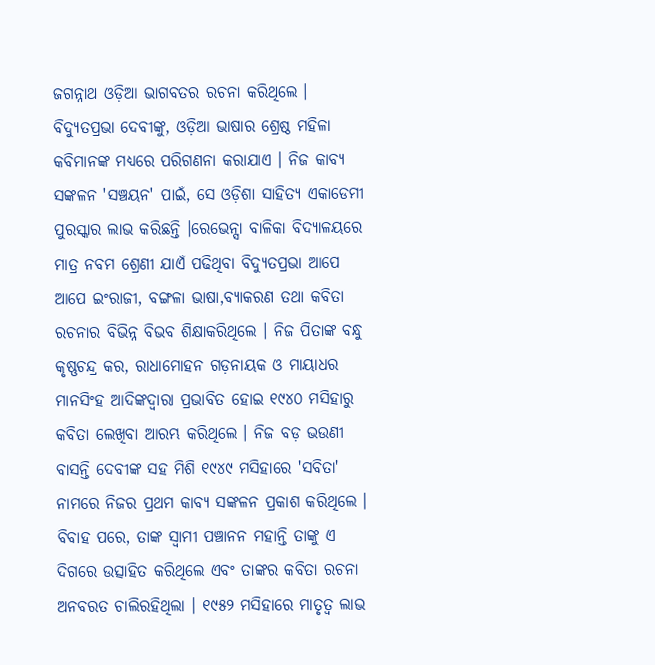ଜଗନ୍ନାଥ ଓଡ଼ିଆ ଭାଗବତର ରଚନା କରିଥିଲେ ।
ବିଦ୍ୟୁତପ୍ରଭା ଦେବୀଙ୍କୁ, ଓଡ଼ିଆ ଭାଷାର ଶ୍ରେଷ୍ଠ ମହିଳା କବିମାନଙ୍କ ମଧ୍ୟରେ ପରିଗଣନା କରାଯାଏ । ନିଜ କାବ୍ୟ ସଙ୍କଳନ 'ସଞ୍ଚୟନ' ପାଇଁ, ସେ ଓଡ଼ିଶା ସାହିତ୍ୟ ଏକାଡେମୀ ପୁରସ୍କାର ଲାଭ କରିଛନ୍ତି ।ରେଭେନ୍ସା ବାଳିକା ବିଦ୍ୟାଳୟରେ ମାତ୍ର ନବମ ଶ୍ରେଣୀ ଯାଏଁ ପଢିଥିବା ବିଦ୍ଯୁତପ୍ରଭା ଆପେ ଆପେ ଇଂରାଜୀ, ବଙ୍ଗଳା ଭାଷା,ବ୍ୟାକରଣ ତଥା କବିତା ରଚନାର ବିଭିନ୍ନ ବିଭବ ଶିକ୍ଷାକରିଥିଲେ । ନିଜ ପିତାଙ୍କ ବନ୍ଧୁ କୃଷ୍ଣଚନ୍ଦ୍ର କର, ରାଧାମୋହନ ଗଡ଼ନାୟକ ଓ ମାୟାଧର ମାନସିଂହ ଆଦିଙ୍କଦ୍ୱାରା ପ୍ରଭାବିତ ହୋଇ ୧୯୪୦ ମସିହାରୁ କବିତା ଲେଖିବା ଆରମ୍ଭ କରିଥିଲେ । ନିଜ ବଡ଼ ଭଉଣୀ ବାସନ୍ତି ଦେବୀଙ୍କ ସହ ମିଶି ୧୯୪୯ ମସିହାରେ 'ସବିତା' ନାମରେ ନିଜର ପ୍ରଥମ କାବ୍ୟ ସଙ୍କଳନ ପ୍ରକାଶ କରିଥିଲେ । ବିବାହ ପରେ, ତାଙ୍କ ସ୍ୱାମୀ ପଞ୍ଚାନନ ମହାନ୍ତି ତାଙ୍କୁ ଏ ଦିଗରେ ଉତ୍ସାହିତ କରିଥିଲେ ଏବଂ ତାଙ୍କର କବିତା ରଚନା ଅନବରତ ଚାଲିରହିଥିଲା । ୧୯୫୨ ମସିହାରେ ମାତୃତ୍ୱ ଲାଭ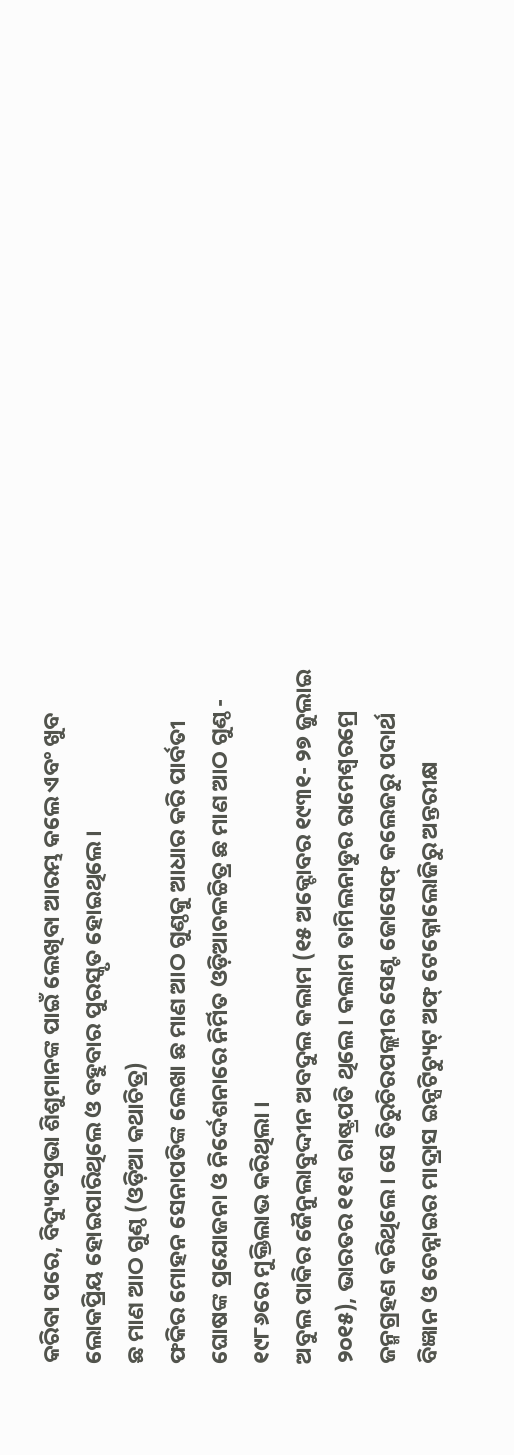କରିବା ପରେ, ବିଦ୍ୟୁତପ୍ରଭା ଶିଶୁମାନଙ୍କ ପାଇଁ ଲେଖିବା ଆରମ୍ଭ କଲେ ଏବଂ ଖୁବ ଲୋକପ୍ରିୟ ହୋଇପାରିଥିଲେ ଓ ବହୁବାର ପୁରସ୍କୃତ ହୋଇଥିଲେ ।
ଛ ମାଣ ଆଠ ଗୁଣ୍ଠ (ଓଡ଼ିଆ କଥାଚିତ୍ର)
ଫକିର ମୋହନ ସେନାପତିଙ୍କ ଲେଖା ଛ ମାଣ ଆଠ ଗୁଣ୍ଠକୁ ଆଧାର କରି ପାର୍ବତୀ ଘୋଷଙ୍କ ପ୍ରଯୋଜନା ଓ ନିର୍ଦ୍ଦେଶନାରେ ନିର୍ମିତ ଓଡ଼ିଆଚଳଚ୍ଚିତ୍ର ଛ ମାଣ ଆଠ ଗୁଣ୍ଠ - ୧୯୮୬ରେ ମୁକ୍ତିଲାଭ କରିଥିଲା ।
ଅବୁଲ ପାକିର ଜୈନୁଲାବୁଦ୍ଦୀନ ଅବଦୁଲ କଲାମ (୧୫ ଅକ୍ଟୋବର ୧୯୩୧- ୨୭ ଜୁଲାଇ ୨୦୧୫), ଭାରତର ୧୧ଶ ରାଷ୍ଟ୍ରପତି ଥିଲେ । କଲାମ ତାମିଲନାଡୁର ରାମେଶ୍ୱରମ୍ରେ ଜନ୍ମଗ୍ରହଣ କରିଥିଲେ । ସେ ତିରୁଚିରପଲ୍ଲୀର ସେଣ୍ଟ ଜୋସେଫ୍ କଲେଜରୁ ପଦାର୍ଥ ବିଜ୍ଞାନ ଓ ଚେନ୍ନାଇର ମାଦ୍ରାସ ଇନ୍ସଟିଚ୍ୟୁଟ୍ ଅଫ୍ ଟେକ୍ନୋଲୋଜିରୁ ଅନ୍ତରୀକ୍ଷ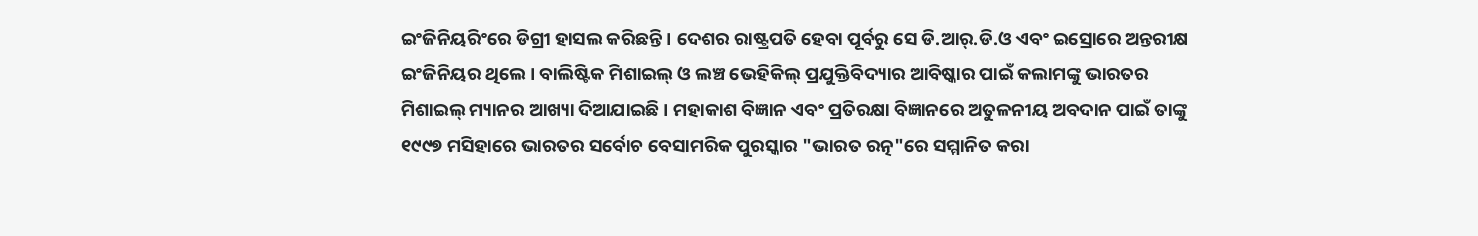ଇଂଜିନିୟରିଂରେ ଡିଗ୍ରୀ ହାସଲ କରିଛନ୍ତି । ଦେଶର ରାଷ୍ଟ୍ରପତି ହେବା ପୂର୍ବରୁ ସେ ଡି.ଆର୍.ଡି.ଓ ଏବଂ ଇସ୍ରୋରେ ଅନ୍ତରୀକ୍ଷ ଇଂଜିନିୟର ଥିଲେ । ବାଲିଷ୍ଟିକ ମିଶାଇଲ୍ ଓ ଲଞ୍ଚ ଭେହିକିଲ୍ ପ୍ରଯୁକ୍ତିବିଦ୍ୟାର ଆବିଷ୍କାର ପାଇଁ କଲାମଙ୍କୁ ଭାରତର ମିଶାଇଲ୍ ମ୍ୟାନର ଆଖ୍ୟା ଦିଆଯାଇଛି । ମହାକାଶ ବିଜ୍ଞାନ ଏବଂ ପ୍ରତିରକ୍ଷା ବିଜ୍ଞାନରେ ଅତୁଳନୀୟ ଅବଦାନ ପାଇଁ ତାଙ୍କୁ ୧୯୯୭ ମସିହାରେ ଭାରତର ସର୍ବୋଚ ବେସାମରିକ ପୁରସ୍କାର "ଭାରତ ରତ୍ନ"ରେ ସମ୍ମାନିତ କରା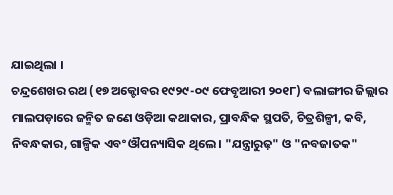ଯାଇଥିଲା ।
ଚନ୍ଦ୍ରଶେଖର ରଥ (୧୭ ଅକ୍ଟୋବର ୧୯୨୯-୦୯ ଫେବୃଆରୀ ୨୦୧୮) ବଲାଙ୍ଗୀର ଜିଲ୍ଲାର ମାଲପଡ଼ାରେ ଜନ୍ମିତ ଜଣେ ଓଡ଼ିଆ କଥାକାର, ପ୍ରାବନ୍ଧିକ ସ୍ଥପତି, ଚିତ୍ରଶିଳ୍ପୀ, କବି, ନିବନ୍ଧକାର, ଗାଳ୍ପିକ ଏବଂ ଔପନ୍ୟାସିକ ଥିଲେ । "ଯନ୍ତ୍ରାରୁଢ଼" ଓ "ନବଜାତକ"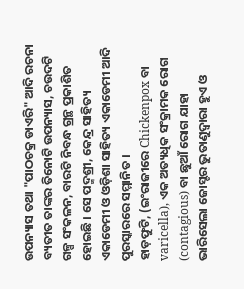ଉପନ୍ୟାସ ତଥା "ପାଠଚକ୍ର ଡାଏରି" ଆଦି ରଚନା ବ୍ୟତୀତ ତାଙ୍କର ତିନୋଟି ଉପନ୍ୟାସ, ଚଉଦଟି ଗଳ୍ପ ସଂକଳନ, ବାରଟି ନିବନ୍ଧ ଗ୍ରନ୍ଥ ପ୍ରକାଶିତ ହୋଇଛି । ସେ ପଦ୍ମଶ୍ରୀ, କେନ୍ଦ୍ର ସାହିତ୍ୟ ଏକାଡେମୀ ଓ ଓଡ଼ିଶା ସାହିତ୍ୟ ଏକାଡେମୀ ଆଦି ପୁରସ୍କାରରେ ସମ୍ମାନିତ ।
ହାଡ଼ଫୁଟି, (ଇଂରାଜୀରେ Chickenpox ବା varicella), ଏକ ଅତ୍ୟଧିକ ସଂକ୍ରାମକ ରୋଗ (contagious) ବା ଛୁଆଁ ରୋଗ ଯାହା ଭାରିସେଲା ଜୋସ୍ଟର ଭୁତାଣୁଦ୍ୱାରା ହୁଏ ଓ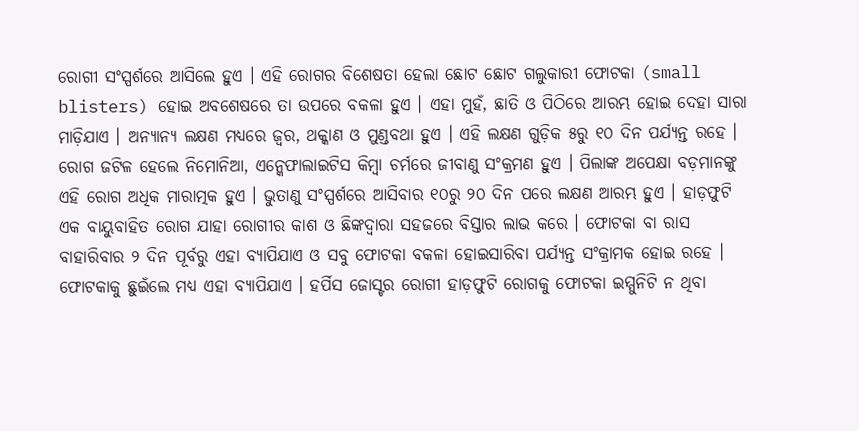ରୋଗୀ ସଂସ୍ପର୍ଶରେ ଆସିଲେ ହୁଏ । ଏହି ରୋଗର ବିଶେଷତା ହେଲା ଛୋଟ ଛୋଟ ଗଲୁକାରୀ ଫୋଟକା (small blisters) ହୋଇ ଅବଶେଷରେ ତା ଉପରେ ବକଳା ହୁଏ । ଏହା ମୁହଁ, ଛାତି ଓ ପିଠିରେ ଆରମ୍ଭ ହୋଇ ଦେହା ସାରା ମାଡ଼ିଯାଏ । ଅନ୍ୟାନ୍ୟ ଲକ୍ଷଣ ମଧ୍ୟରେ ଜ୍ୱର, ଥକ୍କାଣ ଓ ମୁଣ୍ଡବଥା ହୁଏ । ଏହି ଲକ୍ଷଣ ଗୁଡ଼ିକ ୫ରୁ ୧୦ ଦିନ ପର୍ଯ୍ୟନ୍ତ ରହେ । ରୋଗ ଜଟିଳ ହେଲେ ନିମୋନିଆ, ଏନ୍କେଫାଲାଇଟିସ କିମ୍ବା ଚର୍ମରେ ଜୀବାଣୁ ସଂକ୍ରମଣ ହୁଏ । ପିଲାଙ୍କ ଅପେକ୍ଷା ବଡ଼ମାନଙ୍କୁ ଏହି ରୋଗ ଅଧିକ ମାରାତ୍ମକ ହୁଏ । ଭୁତାଣୁ ସଂସ୍ପର୍ଶରେ ଆସିବାର ୧୦ରୁ ୨୦ ଦିନ ପରେ ଲକ୍ଷଣ ଆରମ୍ଭ ହୁଏ । ହାଡ଼ଫୁଟି ଏକ ବାୟୁବାହିତ ରୋଗ ଯାହା ରୋଗୀର କାଶ ଓ ଛିଙ୍କଦ୍ୱାରା ସହଜରେ ବିସ୍ତାର ଲାଭ କରେ । ଫୋଟକା ବା ରାସ ବାହାରିବାର ୨ ଦିନ ପୂର୍ବରୁ ଏହା ବ୍ୟାପିଯାଏ ଓ ସବୁ ଫୋଟକା ବକଳା ହୋଇସାରିବା ପର୍ଯ୍ୟନ୍ତ ସଂକ୍ରାମକ ହୋଇ ରହେ । ଫୋଟକାକୁ ଛୁଇଁଲେ ମଧ୍ୟ ଏହା ବ୍ୟାପିଯାଏ । ହର୍ପିସ ଜୋସ୍ଟର ରୋଗୀ ହାଡ଼ଫୁଟି ରୋଗକୁ ଫୋଟକା ଇମ୍ମୁନିଟି ନ ଥିବା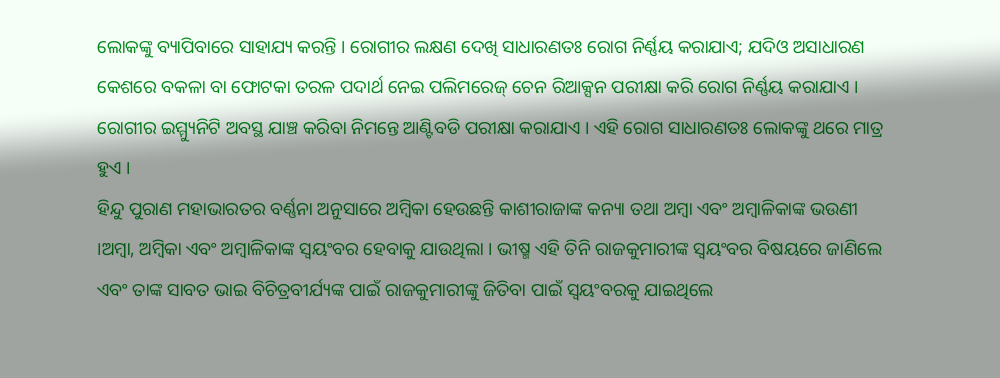ଲୋକଙ୍କୁ ବ୍ୟାପିବାରେ ସାହାଯ୍ୟ କରନ୍ତି । ରୋଗୀର ଲକ୍ଷଣ ଦେଖି ସାଧାରଣତଃ ରୋଗ ନିର୍ଣ୍ଣୟ କରାଯାଏ; ଯଦିଓ ଅସାଧାରଣ କେଶରେ ବକଳା ବା ଫୋଟକା ତରଳ ପଦାର୍ଥ ନେଇ ପଲିମରେଜ୍ ଚେନ ରିଆକ୍ସନ ପରୀକ୍ଷା କରି ରୋଗ ନିର୍ଣ୍ଣୟ କରାଯାଏ । ରୋଗୀର ଇମ୍ମ୍ୟୁନିଟି ଅବସ୍ଥ ଯାଞ୍ଚ କରିବା ନିମନ୍ତେ ଆଣ୍ଟିବଡି ପରୀକ୍ଷା କରାଯାଏ । ଏହି ରୋଗ ସାଧାରଣତଃ ଲୋକଙ୍କୁ ଥରେ ମାତ୍ର ହୁଏ ।
ହିନ୍ଦୁ ପୁରାଣ ମହାଭାରତର ବର୍ଣ୍ଣନା ଅନୁସାରେ ଅମ୍ବିକା ହେଉଛନ୍ତି କାଶୀରାଜାଙ୍କ କନ୍ୟା ତଥା ଅମ୍ବା ଏବଂ ଅମ୍ବାଳିକାଙ୍କ ଭଉଣୀ ।ଅମ୍ବା, ଅମ୍ବିକା ଏବଂ ଅମ୍ବାଳିକାଙ୍କ ସ୍ୱୟଂବର ହେବାକୁ ଯାଉଥିଲା । ଭୀଷ୍ମ ଏହି ତିନି ରାଜକୁମାରୀଙ୍କ ସ୍ୱୟଂବର ବିଷୟରେ ଜାଣିଲେ ଏବଂ ତାଙ୍କ ସାବତ ଭାଇ ବିଚିତ୍ରବୀର୍ଯ୍ୟଙ୍କ ପାଇଁ ରାଜକୁମାରୀଙ୍କୁ ଜିତିବା ପାଇଁ ସ୍ୱୟଂବରକୁ ଯାଇଥିଲେ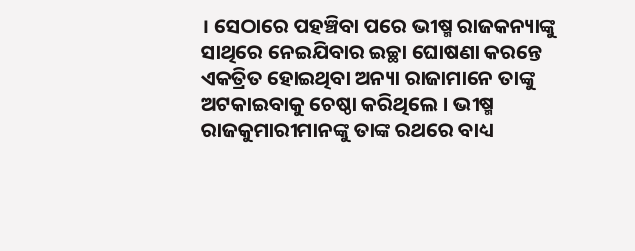। ସେଠାରେ ପହଞ୍ଚିବା ପରେ ଭୀଷ୍ମ ରାଜକନ୍ୟାଙ୍କୁ ସାଥିରେ ନେଇଯିବାର ଇଚ୍ଛା ଘୋଷଣା କରନ୍ତେ ଏକତ୍ରିତ ହୋଇଥିବା ଅନ୍ୟା ରାଜାମାନେ ତାଙ୍କୁ ଅଟକାଇବାକୁ ଚେଷ୍ଠା କରିଥିଲେ । ଭୀଷ୍ମ ରାଜକୁମାରୀମାନଙ୍କୁ ତାଙ୍କ ରଥରେ ବାଧ୍ୟ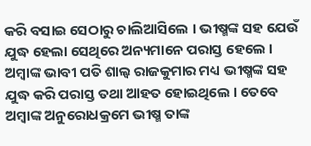କରି ବସାଇ ସେଠାରୁ ଚାଲିଆସିଲେ । ଭୀଷ୍ମଙ୍କ ସହ ଯେଉଁ ଯୁଦ୍ଧ ହେଲା ସେଥିରେ ଅନ୍ୟମାନେ ପରାସ୍ତ ହେଲେ । ଅମ୍ବାଙ୍କ ଭାବୀ ପତି ଶାଲ୍ୱ ରାଜକୁମାର ମଧ୍ୟ ଭୀଷ୍ମଙ୍କ ସହ ଯୁଦ୍ଧ କରି ପରାସ୍ତ ତଥା ଆହତ ହୋଇଥିଲେ । ତେବେ ଅମ୍ବାଙ୍କ ଅନୁରୋଧକ୍ରମେ ଭୀଷ୍ମ ତାଙ୍କ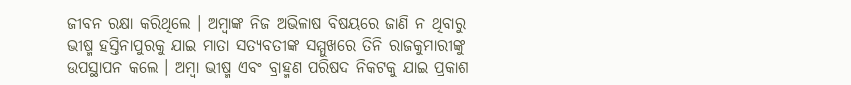ଜୀବନ ରକ୍ଷା କରିଥିଲେ । ଅମ୍ବାଙ୍କ ନିଜ ଅଭିଳାଷ ବିଷୟରେ ଜାଣି ନ ଥିବାରୁ ଭୀଷ୍ମ ହସ୍ତିନାପୁରକୁ ଯାଇ ମାତା ସତ୍ୟବତୀଙ୍କ ସମ୍ମୁଖରେ ତିନି ରାଜକୁମାରୀଙ୍କୁ ଉପସ୍ଥାପନ କଲେ । ଅମ୍ବା ଭୀଷ୍ମ ଏବଂ ବ୍ରାହ୍ମଣ ପରିଷଦ ନିକଟକୁ ଯାଇ ପ୍ରକାଶ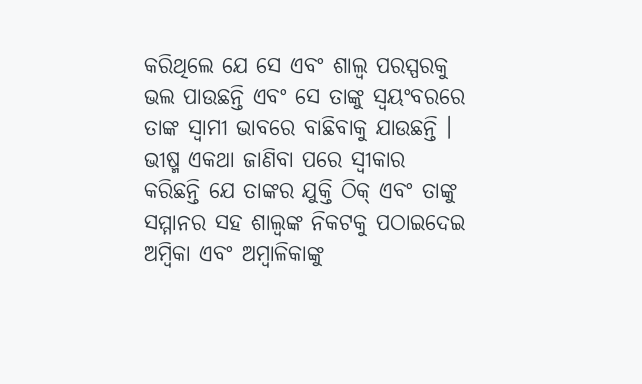କରିଥିଲେ ଯେ ସେ ଏବଂ ଶାଲ୍ୱ ପରସ୍ପରକୁ ଭଲ ପାଉଛନ୍ତି ଏବଂ ସେ ତାଙ୍କୁ ସ୍ୱୟଂବରରେ ତାଙ୍କ ସ୍ୱାମୀ ଭାବରେ ବାଛିବାକୁ ଯାଉଛନ୍ତି । ଭୀଷ୍ମ ଏକଥା ଜାଣିବା ପରେ ସ୍ୱୀକାର କରିଛନ୍ତି ଯେ ତାଙ୍କର ଯୁକ୍ତି ଠିକ୍ ଏବଂ ତାଙ୍କୁ ସମ୍ମାନର ସହ ଶାଲ୍ୱଙ୍କ ନିକଟକୁ ପଠାଇଦେଇ ଅମ୍ବିକା ଏବଂ ଅମ୍ବାଳିକାଙ୍କୁ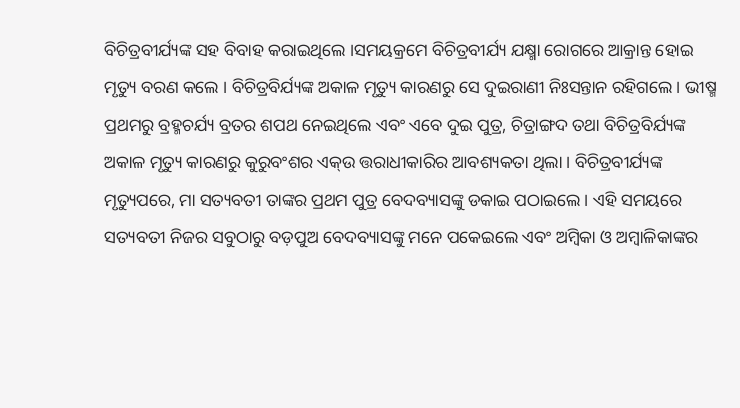ବିଚିତ୍ରବୀର୍ଯ୍ୟଙ୍କ ସହ ବିବାହ କରାଇଥିଲେ ।ସମୟକ୍ରମେ ବିଚିତ୍ରବୀର୍ଯ୍ୟ ଯକ୍ଷ୍ମା ରୋଗରେ ଆକ୍ରାନ୍ତ ହୋଇ ମୃତ୍ୟୁ ବରଣ କଲେ । ବିଚିତ୍ରବିର୍ଯ୍ୟଙ୍କ ଅକାଳ ମୃତ୍ୟୁ କାରଣରୁ ସେ ଦୁଇରାଣୀ ନିଃସନ୍ତାନ ରହିଗଲେ । ଭୀଷ୍ମ ପ୍ରଥମରୁ ବ୍ରହ୍ମଚର୍ଯ୍ୟ ବ୍ରତର ଶପଥ ନେଇଥିଲେ ଏବଂ ଏବେ ଦୁଇ ପୁତ୍ର, ଚିତ୍ରାଙ୍ଗଦ ତଥା ବିଚିତ୍ରବିର୍ଯ୍ୟଙ୍କ ଅକାଳ ମୃତ୍ୟୁ କାରଣରୁ କୁରୁବଂଶର ଏକ୍ଉ ତ୍ତରାଧୀକାରିର ଆବଶ୍ୟକତା ଥିଲା । ବିଚିତ୍ରବୀର୍ଯ୍ୟଙ୍କ ମୃତ୍ୟୁପରେ, ମା ସତ୍ୟବତୀ ତାଙ୍କର ପ୍ରଥମ ପୁତ୍ର ବେଦବ୍ୟାସଙ୍କୁ ଡକାଇ ପଠାଇଲେ । ଏହି ସମୟରେ ସତ୍ୟବତୀ ନିଜର ସବୁଠାରୁ ବଡ଼ପୁଅ ବେଦବ୍ୟାସଙ୍କୁ ମନେ ପକେଇଲେ ଏବଂ ଅମ୍ବିକା ଓ ଅମ୍ବାଳିକାଙ୍କର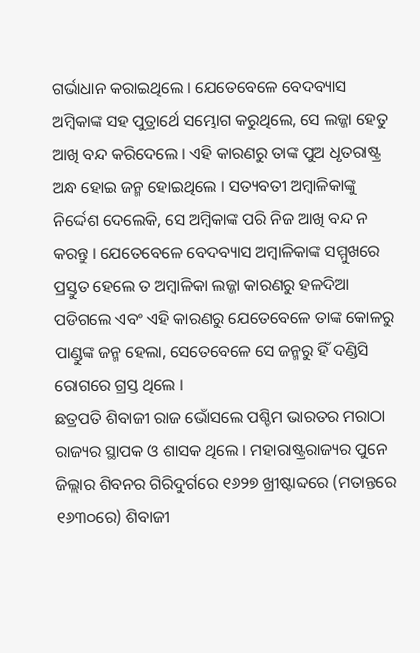ଗର୍ଭାଧାନ କରାଇଥିଲେ । ଯେତେବେଳେ ବେଦବ୍ୟାସ ଅମ୍ବିକାଙ୍କ ସହ ପୁତ୍ରାର୍ଥେ ସମ୍ଭୋଗ କରୁଥିଲେ, ସେ ଲଜ୍ଜା ହେତୁ ଆଖି ବନ୍ଦ କରିଦେଲେ । ଏହି କାରଣରୁ ତାଙ୍କ ପୁଅ ଧୃତରାଷ୍ଟ୍ର ଅନ୍ଧ ହୋଇ ଜନ୍ମ ହୋଇଥିଲେ । ସତ୍ୟବତୀ ଅମ୍ବାଳିକାଙ୍କୁ ନିର୍ଦ୍ଦେଶ ଦେଲେକି, ସେ ଅମ୍ବିକାଙ୍କ ପରି ନିଜ ଆଖି ବନ୍ଦ ନ କରନ୍ତୁ । ଯେତେବେଳେ ବେଦବ୍ୟାସ ଅମ୍ବାଳିକାଙ୍କ ସମ୍ମୁଖରେ ପ୍ରସ୍ତୁତ ହେଲେ ତ ଅମ୍ବାଳିକା ଲଜ୍ଜା କାରଣରୁ ହଳଦିଆ ପଡିଗଲେ ଏବଂ ଏହି କାରଣରୁ ଯେତେବେଳେ ତାଙ୍କ କୋଳରୁ ପାଣ୍ଡୁଙ୍କ ଜନ୍ମ ହେଲା, ସେତେବେଳେ ସେ ଜନ୍ମରୁ ହିଁ ଦଣ୍ଡିସି ରୋଗରେ ଗ୍ରସ୍ତ ଥିଲେ ।
ଛତ୍ରପତି ଶିବାଜୀ ରାଜ ଭୋଁସଲେ ପଶ୍ଚିମ ଭାରତର ମରାଠା ରାଜ୍ୟର ସ୍ଥାପକ ଓ ଶାସକ ଥିଲେ । ମହାରାଷ୍ଟ୍ରରାଜ୍ୟର ପୁନେ ଜିଲ୍ଲାର ଶିବନର ଗିରିଦୁର୍ଗରେ ୧୬୨୭ ଖ୍ରୀଷ୍ଟାବ୍ଦରେ (ମତାନ୍ତରେ ୧୬୩୦ରେ) ଶିବାଜୀ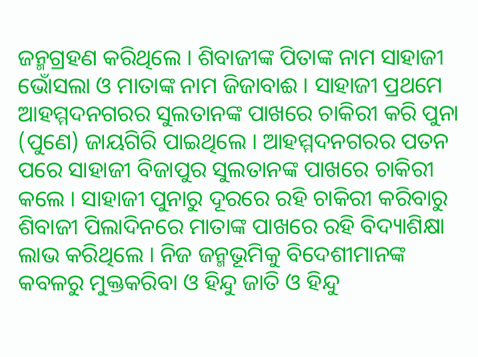ଜନ୍ମଗ୍ରହଣ କରିଥିଲେ । ଶିବାଜୀଙ୍କ ପିତାଙ୍କ ନାମ ସାହାଜୀ ଭୋଁସଲା ଓ ମାତାଙ୍କ ନାମ ଜିଜାବାଈ । ସାହାଜୀ ପ୍ରଥମେ ଆହମ୍ମଦନଗରର ସୁଲତାନଙ୍କ ପାଖରେ ଚାକିରୀ କରି ପୁନା (ପୁଣେ) ଜାୟଗିରି ପାଇଥିଲେ । ଆହମ୍ମଦନଗରର ପତନ ପରେ ସାହାଜୀ ବିଜାପୁର ସୁଲତାନଙ୍କ ପାଖରେ ଚାକିରୀ କଲେ । ସାହାଜୀ ପୁନାରୁ ଦୂରରେ ରହି ଚାକିରୀ କରିବାରୁ ଶିବାଜୀ ପିଲାଦିନରେ ମାତାଙ୍କ ପାଖରେ ରହି ବିଦ୍ୟାଶିକ୍ଷା ଲାଭ କରିଥିଲେ । ନିଜ ଜନ୍ମଭୂମିକୁ ବିଦେଶୀମାନଙ୍କ କବଳରୁ ମୁକ୍ତକରିବା ଓ ହିନ୍ଦୁ ଜାତି ଓ ହିନ୍ଦୁ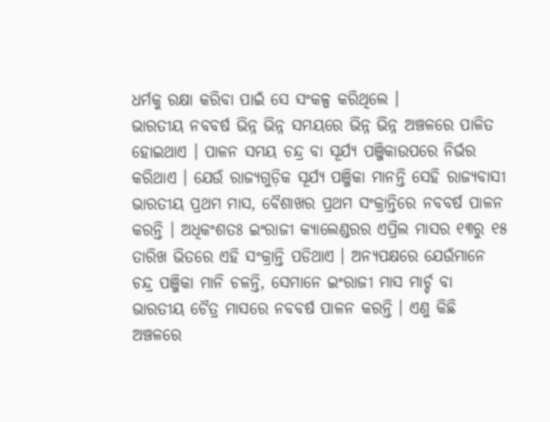ଧର୍ମକୁ ରକ୍ଷା କରିବା ପାଇଁ ସେ ସଂକଳ୍ପ କରିଥିଲେ ।
ଭାରତୀୟ ନବବର୍ଷ ଭିନ୍ନ ଭିନ୍ନ ସମୟରେ ଭିନ୍ନ ଭିନ୍ନ ଅଞ୍ଚଳରେ ପାଳିତ ହୋଇଥାଏ । ପାଳନ ସମୟ ଚନ୍ଦ୍ର ବା ସୂର୍ଯ୍ୟ ପଞ୍ଜିକାଉପରେ ନିର୍ଭର କରିଥାଏ । ଯେଉଁ ରାଜ୍ୟଗୁଡ଼ିକ ସୂର୍ଯ୍ୟ ପଞ୍ଜିକା ମାନନ୍ତି ସେହି ରାଜ୍ୟବାସୀ ଭାରତୀୟ ପ୍ରଥମ ମାସ, ବୈଶାଖର ପ୍ରଥମ ସଂକ୍ରାନ୍ତିରେ ନବବର୍ଷ ପାଳନ କରନ୍ତି । ଅଧିକଂଶତଃ ଇଂରାଜୀ କ୍ୟାଲେଣ୍ଡରର ଏପ୍ରିଲ ମାସର ୧୩ରୁ ୧୫ ତାରିଖ ଭିତରେ ଏହି ସଂକ୍ରାନ୍ତି ପଡିଥାଏ । ଅନ୍ୟପକ୍ଷରେ ଯେଉଁମାନେ ଚନ୍ଦ୍ର ପଞ୍ଜିକା ମାନି ଚଳନ୍ତି, ସେମାନେ ଇଂରାଜୀ ମାସ ମାର୍ଚ୍ଚ ବା ଭାରତୀୟ ଚୈତ୍ର ମାସରେ ନବବର୍ଷ ପାଳନ କରନ୍ତି । ଏଣୁ କିଛି ଅଞ୍ଚଳରେ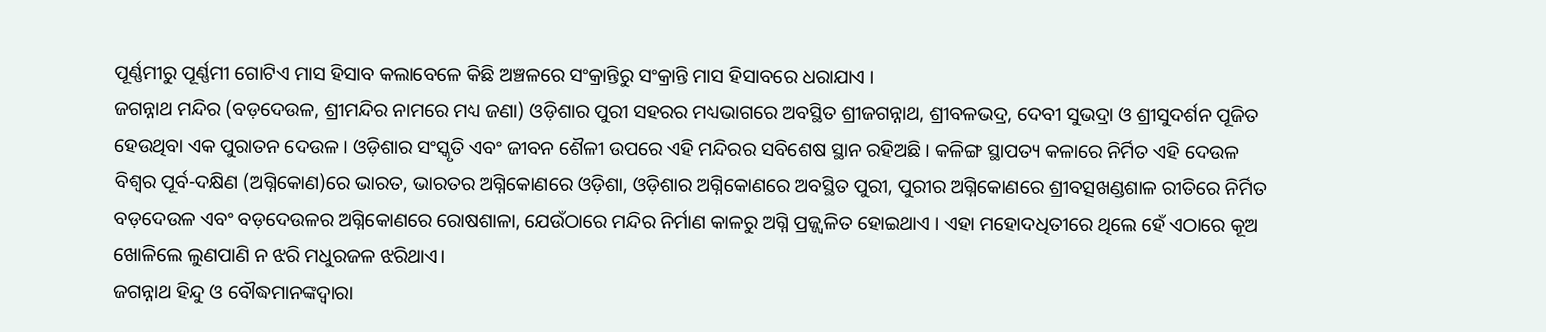ପୂର୍ଣ୍ଣମୀରୁ ପୂର୍ଣ୍ଣମୀ ଗୋଟିଏ ମାସ ହିସାବ କଲାବେଳେ କିଛି ଅଞ୍ଚଳରେ ସଂକ୍ରାନ୍ତିରୁ ସଂକ୍ରାନ୍ତି ମାସ ହିସାବରେ ଧରାଯାଏ ।
ଜଗନ୍ନାଥ ମନ୍ଦିର (ବଡ଼ଦେଉଳ, ଶ୍ରୀମନ୍ଦିର ନାମରେ ମଧ୍ୟ ଜଣା) ଓଡ଼ିଶାର ପୁରୀ ସହରର ମଧ୍ୟଭାଗରେ ଅବସ୍ଥିତ ଶ୍ରୀଜଗନ୍ନାଥ, ଶ୍ରୀବଳଭଦ୍ର, ଦେବୀ ସୁଭଦ୍ରା ଓ ଶ୍ରୀସୁଦର୍ଶନ ପୂଜିତ ହେଉଥିବା ଏକ ପୁରାତନ ଦେଉଳ । ଓଡ଼ିଶାର ସଂସ୍କୃତି ଏବଂ ଜୀବନ ଶୈଳୀ ଉପରେ ଏହି ମନ୍ଦିରର ସବିଶେଷ ସ୍ଥାନ ରହିଅଛି । କଳିଙ୍ଗ ସ୍ଥାପତ୍ୟ କଳାରେ ନିର୍ମିତ ଏହି ଦେଉଳ ବିଶ୍ୱର ପୂର୍ବ-ଦକ୍ଷିଣ (ଅଗ୍ନିକୋଣ)ରେ ଭାରତ, ଭାରତର ଅଗ୍ନିକୋଣରେ ଓଡ଼ିଶା, ଓଡ଼ିଶାର ଅଗ୍ନିକୋଣରେ ଅବସ୍ଥିତ ପୁରୀ, ପୁରୀର ଅଗ୍ନିକୋଣରେ ଶ୍ରୀବତ୍ସଖଣ୍ଡଶାଳ ରୀତିରେ ନିର୍ମିତ ବଡ଼ଦେଉଳ ଏବଂ ବଡ଼ଦେଉଳର ଅଗ୍ନିକୋଣରେ ରୋଷଶାଳା, ଯେଉଁଠାରେ ମନ୍ଦିର ନିର୍ମାଣ କାଳରୁ ଅଗ୍ନି ପ୍ରଜ୍ଜ୍ୱଳିତ ହୋଇଥାଏ । ଏହା ମହୋଦଧିତୀରେ ଥିଲେ ହେଁ ଏଠାରେ କୂଅ ଖୋଳିଲେ ଲୁଣପାଣି ନ ଝରି ମଧୁରଜଳ ଝରିଥାଏ।
ଜଗନ୍ନାଥ ହିନ୍ଦୁ ଓ ବୌଦ୍ଧମାନଙ୍କଦ୍ୱାରା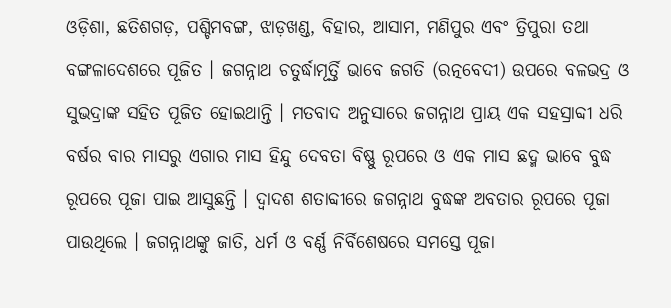ଓଡ଼ିଶା, ଛତିଶଗଡ଼, ପଶ୍ଚିମବଙ୍ଗ, ଝାଡ଼ଖଣ୍ଡ, ବିହାର, ଆସାମ, ମଣିପୁର ଏବଂ ତ୍ରିପୁରା ତଥା ବଙ୍ଗଳାଦେଶରେ ପୂଜିତ । ଜଗନ୍ନାଥ ଚତୁର୍ଦ୍ଧାମୂର୍ତ୍ତି ଭାବେ ଜଗତି (ରତ୍ନବେଦୀ) ଉପରେ ବଳଭଦ୍ର ଓ ସୁଭଦ୍ରାଙ୍କ ସହିତ ପୂଜିତ ହୋଇଥାନ୍ତି । ମତବାଦ ଅନୁସାରେ ଜଗନ୍ନାଥ ପ୍ରାୟ ଏକ ସହସ୍ରାବ୍ଦୀ ଧରି ବର୍ଷର ବାର ମାସରୁ ଏଗାର ମାସ ହିନ୍ଦୁ ଦେବତା ବିଷ୍ଣୁ ରୂପରେ ଓ ଏକ ମାସ ଛଦ୍ମ ଭାବେ ବୁଦ୍ଧ ରୂପରେ ପୂଜା ପାଇ ଆସୁଛନ୍ତି । ଦ୍ୱାଦଶ ଶତାବ୍ଦୀରେ ଜଗନ୍ନାଥ ବୁଦ୍ଧଙ୍କ ଅବତାର ରୂପରେ ପୂଜା ପାଉଥିଲେ । ଜଗନ୍ନାଥଙ୍କୁ ଜାତି, ଧର୍ମ ଓ ବର୍ଣ୍ଣ ନିର୍ବିଶେଷରେ ସମସ୍ତେ ପୂଜା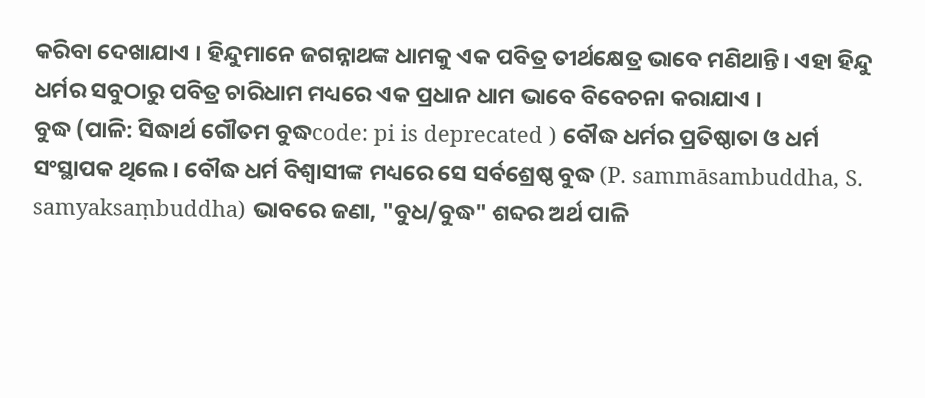କରିବା ଦେଖାଯାଏ । ହିନ୍ଦୁମାନେ ଜଗନ୍ନାଥଙ୍କ ଧାମକୁ ଏକ ପବିତ୍ର ତୀର୍ଥକ୍ଷେତ୍ର ଭାବେ ମଣିଥାନ୍ତି। ଏହା ହିନ୍ଦୁ ଧର୍ମର ସବୁଠାରୁ ପବିତ୍ର ଚାରିଧାମ ମଧ୍ୟରେ ଏକ ପ୍ରଧାନ ଧାମ ଭାବେ ବିବେଚନା କରାଯାଏ ।
ବୁଦ୍ଧ (ପାଳି: ସିଦ୍ଧାର୍ଥ ଗୌତମ ବୁଦ୍ଧcode: pi is deprecated ) ବୌଦ୍ଧ ଧର୍ମର ପ୍ରତିଷ୍ଠାତା ଓ ଧର୍ମ ସଂସ୍ଥାପକ ଥିଲେ । ବୌଦ୍ଧ ଧର୍ମ ବିଶ୍ୱାସୀଙ୍କ ମଧ୍ୟରେ ସେ ସର୍ବଶ୍ରେଷ୍ଠ ବୁଦ୍ଧ (P. sammāsambuddha, S. samyaksaṃbuddha) ଭାବରେ ଜଣା, "ବୁଧ/ବୁଦ୍ଧ" ଶବ୍ଦର ଅର୍ଥ ପାଳି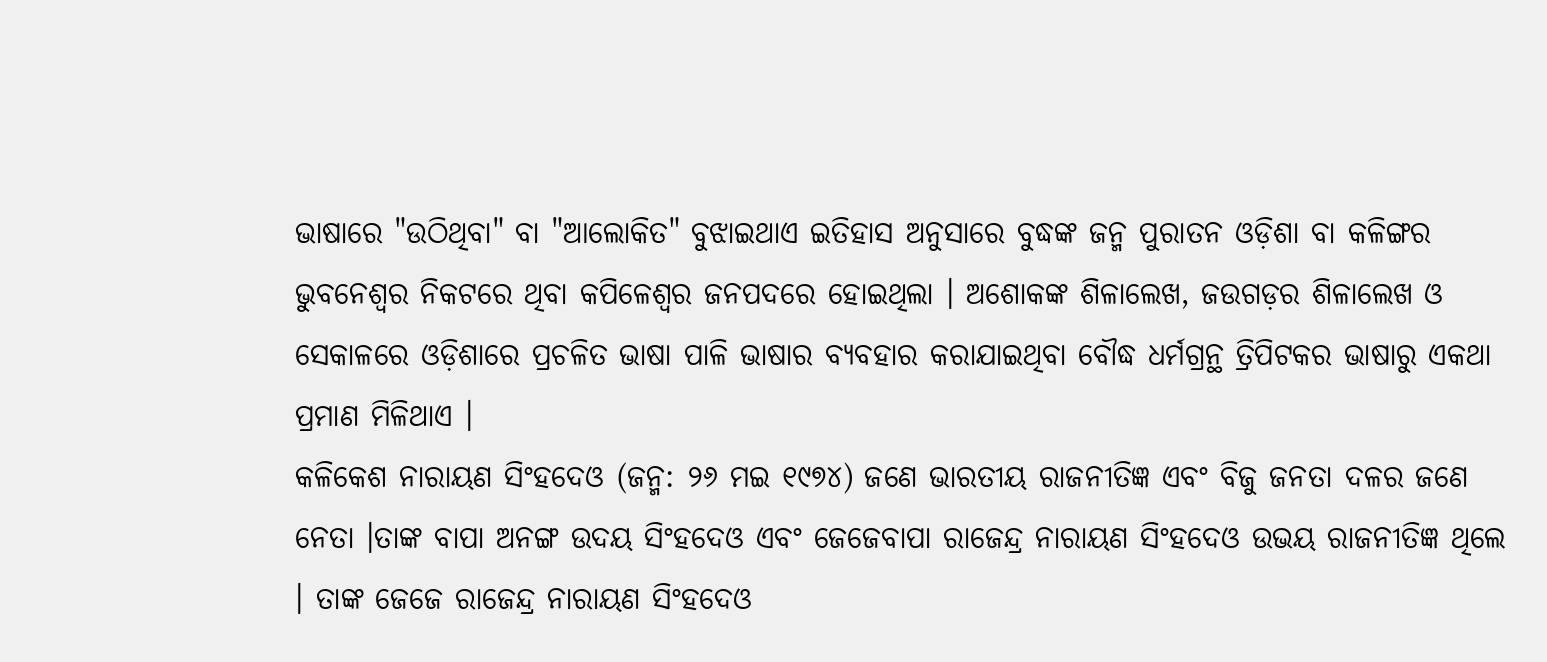ଭାଷାରେ "ଉଠିଥିବା" ବା "ଆଲୋକିତ" ବୁଝାଇଥାଏ ଇତିହାସ ଅନୁସାରେ ବୁଦ୍ଧଙ୍କ ଜନ୍ମ ପୁରାତନ ଓଡ଼ିଶା ବା କଳିଙ୍ଗର ଭୁବନେଶ୍ୱର ନିକଟରେ ଥିବା କପିଳେଶ୍ୱର ଜନପଦରେ ହୋଇଥିଲା । ଅଶୋକଙ୍କ ଶିଳାଲେଖ, ଜଉଗଡ଼ର ଶିଳାଲେଖ ଓ ସେକାଳରେ ଓଡ଼ିଶାରେ ପ୍ରଚଳିତ ଭାଷା ପାଳି ଭାଷାର ବ୍ୟବହାର କରାଯାଇଥିବା ବୌଦ୍ଧ ଧର୍ମଗ୍ରନ୍ଥ ତ୍ରିପିଟକର ଭାଷାରୁ ଏକଥା ପ୍ରମାଣ ମିଳିଥାଏ ।
କଳିକେଶ ନାରାୟଣ ସିଂହଦେଓ (ଜନ୍ମ: ୨୬ ମଇ ୧୯୭୪) ଜଣେ ଭାରତୀୟ ରାଜନୀତିଜ୍ଞ ଏବଂ ବିଜୁ ଜନତା ଦଳର ଜଣେ ନେତା ।ତାଙ୍କ ବାପା ଅନଙ୍ଗ ଉଦୟ ସିଂହଦେଓ ଏବଂ ଜେଜେବାପା ରାଜେନ୍ଦ୍ର ନାରାୟଣ ସିଂହଦେଓ ଉଭୟ ରାଜନୀତିଜ୍ଞ ଥିଲେ । ତାଙ୍କ ଜେଜେ ରାଜେନ୍ଦ୍ର ନାରାୟଣ ସିଂହଦେଓ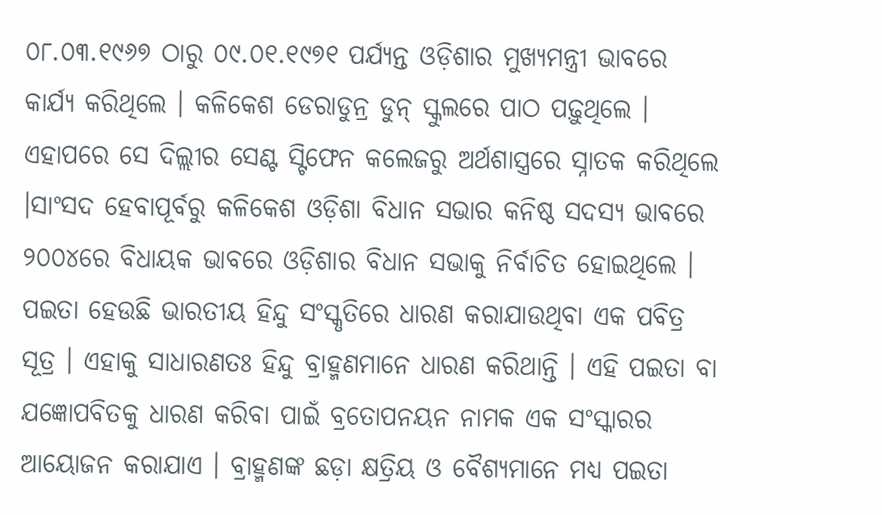୦୮.୦୩.୧୯୬୭ ଠାରୁ ୦୯.୦୧.୧୯୭୧ ପର୍ଯ୍ୟନ୍ତ ଓଡ଼ିଶାର ମୁଖ୍ୟମନ୍ତ୍ରୀ ଭାବରେ କାର୍ଯ୍ୟ କରିଥିଲେ । କଳିକେଶ ଡେରାଡୁନ୍ର ଡୁନ୍ ସ୍କୁଲରେ ପାଠ ପଢ଼ୁଥିଲେ । ଏହାପରେ ସେ ଦିଲ୍ଲୀର ସେଣ୍ଟ ସ୍ଟିଫେନ କଲେଜରୁ ଅର୍ଥଶାସ୍ତ୍ରରେ ସ୍ନାତକ କରିଥିଲେ ।ସାଂସଦ ହେବାପୂର୍ବରୁ କଳିକେଶ ଓଡ଼ିଶା ବିଧାନ ସଭାର କନିଷ୍ଠ ସଦସ୍ୟ ଭାବରେ ୨୦୦୪ରେ ବିଧାୟକ ଭାବରେ ଓଡ଼ିଶାର ବିଧାନ ସଭାକୁ ନିର୍ବାଚିତ ହୋଇଥିଲେ ।
ପଇତା ହେଉଛି ଭାରତୀୟ ହିନ୍ଦୁ ସଂସ୍କୃତିରେ ଧାରଣ କରାଯାଉଥିବା ଏକ ପବିତ୍ର ସୂତ୍ର । ଏହାକୁ ସାଧାରଣତଃ ହିନ୍ଦୁ ବ୍ରାହ୍ମଣମାନେ ଧାରଣ କରିଥାନ୍ତି । ଏହି ପଇତା ବା ଯଜ୍ଞୋପବିତକୁ ଧାରଣ କରିବା ପାଇଁ ବ୍ରତୋପନୟନ ନାମକ ଏକ ସଂସ୍କାରର ଆୟୋଜନ କରାଯାଏ । ବ୍ରାହ୍ମଣଙ୍କ ଛଡ଼ା କ୍ଷତ୍ରିୟ ଓ ବୈଶ୍ୟମାନେ ମଧ୍ୟ ପଇତା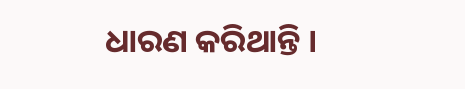ଧାରଣ କରିଥାନ୍ତି ।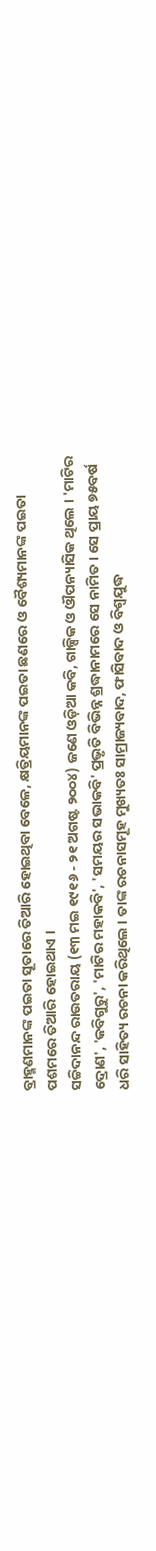ବ୍ରାହ୍ମଣମାନଙ୍କ ପଇତା ସୂତାରେ ତିଆରି ହୋଇଥିବା ବେଳେ, କ୍ଷତ୍ରିୟମାନଙ୍କ ପଇତା ଛଣରେ ଓ ବୈଶ୍ୟମାନଙ୍କ ପଇତା ପଶମରେ ତିଆରି ହୋଇଥାଏ ।
ସଚ୍ଚିଦାନନ୍ଦ ରାଉତରାୟ (୧୩ ମଇ ୧୯୧୬ - ୨୧ ଅଗଷ୍ଟ ୨୦୦୪) ଜଣେ ଓଡ଼ିଆ କବି, ଗାଳ୍ପିକ ଓ ଔପନ୍ୟାସିକ ଥିଲେ । 'ମାଟିର ଦ୍ରୋଣ', 'କବିଗୁରୁ', 'ମାଟିର ମହାକବି', 'ସମୟର ସଭାକବି' ପ୍ରଭୃତି ବିଭିନ୍ନ ଶ୍ରଦ୍ଧାନାମରେ ସେ ନାମିତ । ସେ ପ୍ରାୟ ୭୫ବର୍ଷ ଧରି ସାହିତ୍ୟ ରଚନା କରିଥିଲେ । ତାଙ୍କ ରଚନାସମୂହ ମୁଖ୍ୟତଃ ସାମ୍ରାଜ୍ୟବାଦ, ଫାସିବାଦ ଓ ବିଶ୍ୱଯୁଦ୍ଧ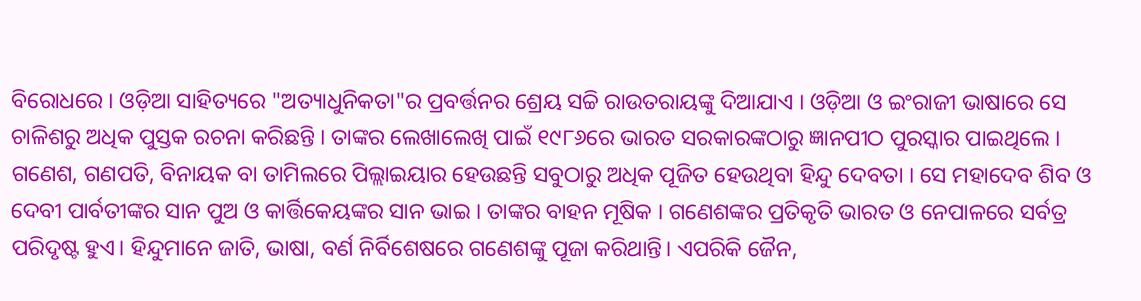ବିରୋଧରେ । ଓଡ଼ିଆ ସାହିତ୍ୟରେ "ଅତ୍ୟାଧୁନିକତା"ର ପ୍ରବର୍ତ୍ତନର ଶ୍ରେୟ ସଚ୍ଚି ରାଉତରାୟଙ୍କୁ ଦିଆଯାଏ । ଓଡ଼ିଆ ଓ ଇଂରାଜୀ ଭାଷାରେ ସେ ଚାଳିଶରୁ ଅଧିକ ପୁସ୍ତକ ରଚନା କରିଛନ୍ତି । ତାଙ୍କର ଲେଖାଲେଖି ପାଇଁ ୧୯୮୬ରେ ଭାରତ ସରକାରଙ୍କଠାରୁ ଜ୍ଞାନପୀଠ ପୁରସ୍କାର ପାଇଥିଲେ ।
ଗଣେଶ, ଗଣପତି, ବିନାୟକ ବା ତାମିଲରେ ପିଲ୍ଲାଇୟାର ହେଉଛନ୍ତି ସବୁଠାରୁ ଅଧିକ ପୂଜିତ ହେଉଥିବା ହିନ୍ଦୁ ଦେବତା । ସେ ମହାଦେବ ଶିବ ଓ ଦେବୀ ପାର୍ବତୀଙ୍କର ସାନ ପୁଅ ଓ କାର୍ତ୍ତିକେୟଙ୍କର ସାନ ଭାଇ । ତାଙ୍କର ବାହନ ମୂଷିକ । ଗଣେଶଙ୍କର ପ୍ରତିକୃତି ଭାରତ ଓ ନେପାଳରେ ସର୍ବତ୍ର ପରିଦୃଷ୍ଟ ହୁଏ। ହିନ୍ଦୁମାନେ ଜାତି, ଭାଷା, ବର୍ଣ ନିର୍ବିଶେଷରେ ଗଣେଶଙ୍କୁ ପୂଜା କରିଥାନ୍ତି। ଏପରିକି ଜୈନ,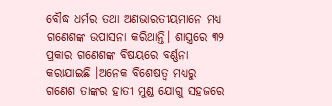ବୌଦ୍ଧ ଧର୍ମର ତଥା ଅଣଭାରତୀୟମାନେ ମଧ୍ୟ ଗଣେଶଙ୍କ ଉପାସନା କରିଥାନ୍ତି। ଶାସ୍ତ୍ରରେ ୩୨ ପ୍ରକାର ଗଣେଶଙ୍କ ବିଷୟରେ ବର୍ଣ୍ଣନା କରାଯାଇଛି ।ଅନେକ ବିଶେଷତ୍ୱ ମଧ୍ୟରୁ ଗଣେଶ ତାଙ୍କର ହାତୀ ମୁଣ୍ଡ ଯୋଗୁ ସହଜରେ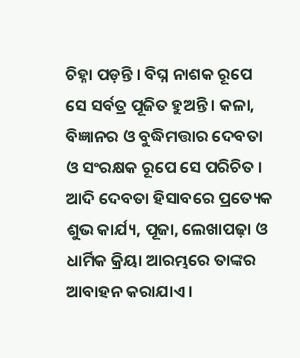ଚିହ୍ନା ପଡ଼ନ୍ତି । ବିଘ୍ନ ନାଶକ ରୂପେ ସେ ସର୍ବତ୍ର ପୂଜିତ ହୁଅନ୍ତି । କଳା, ବିଜ୍ଞାନର ଓ ବୁଦ୍ଧିମତ୍ତାର ଦେବତା ଓ ସଂରକ୍ଷକ ରୂପେ ସେ ପରିଚିତ । ଆଦି ଦେବତା ହିସାବରେ ପ୍ରତ୍ୟେକ ଶୁଭ କାର୍ଯ୍ୟ, ପୂଜା, ଲେଖାପଢ଼ା ଓ ଧାର୍ମିକ କ୍ରିୟା ଆରମ୍ଭରେ ତାଙ୍କର ଆବାହନ କରାଯାଏ ।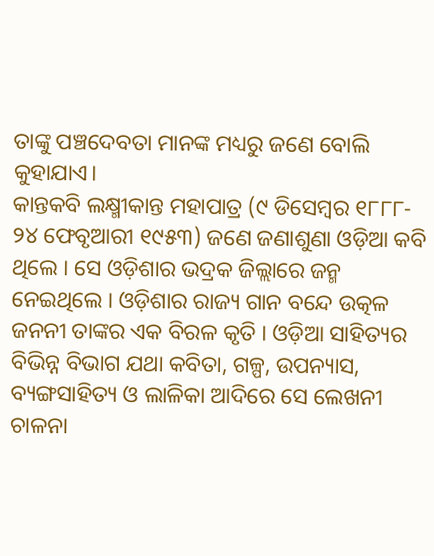ତାଙ୍କୁ ପଞ୍ଚଦେବତା ମାନଙ୍କ ମଧ୍ୟରୁ ଜଣେ ବୋଲି କୁହାଯାଏ।
କାନ୍ତକବି ଲକ୍ଷ୍ମୀକାନ୍ତ ମହାପାତ୍ର (୯ ଡିସେମ୍ବର ୧୮୮୮- ୨୪ ଫେବୃଆରୀ ୧୯୫୩) ଜଣେ ଜଣାଶୁଣା ଓଡ଼ିଆ କବି ଥିଲେ । ସେ ଓଡ଼ିଶାର ଭଦ୍ରକ ଜିଲ୍ଲାରେ ଜନ୍ମ ନେଇଥିଲେ । ଓଡ଼ିଶାର ରାଜ୍ୟ ଗାନ ବନ୍ଦେ ଉତ୍କଳ ଜନନୀ ତାଙ୍କର ଏକ ବିରଳ କୃତି । ଓଡ଼ିଆ ସାହିତ୍ୟର ବିଭିନ୍ନ ବିଭାଗ ଯଥା କବିତା, ଗଳ୍ପ, ଉପନ୍ୟାସ, ବ୍ୟଙ୍ଗସାହିତ୍ୟ ଓ ଲାଳିକା ଆଦିରେ ସେ ଲେଖନୀ ଚାଳନା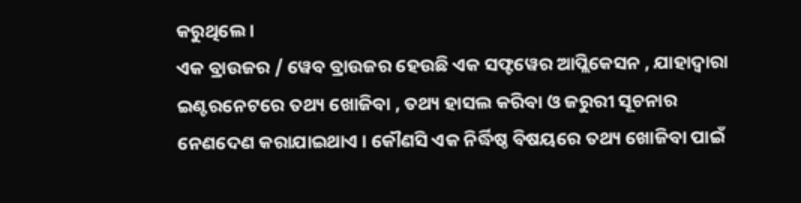କରୁଥିଲେ ।
ଏକ ବ୍ରାଉଜର / ୱେବ ବ୍ରାଉଜର ହେଉଛି ଏକ ସଫ୍ଟୱେର ଆପ୍ଲିକେସନ , ଯାହାଦ୍ୱାରା ଇଣ୍ଟରନେଟରେ ତଥ୍ୟ ଖୋଜିବା , ତଥ୍ୟ ହାସଲ କରିବା ଓ ଜରୁରୀ ସୂଚନାର ନେଣଦେଣ କରାଯାଇଥାଏ । କୌଣସି ଏକ ନିର୍ଦ୍ଧିଷ୍ଠ ବିଷୟରେ ତଥ୍ୟ ଖୋଜିବା ପାଇଁ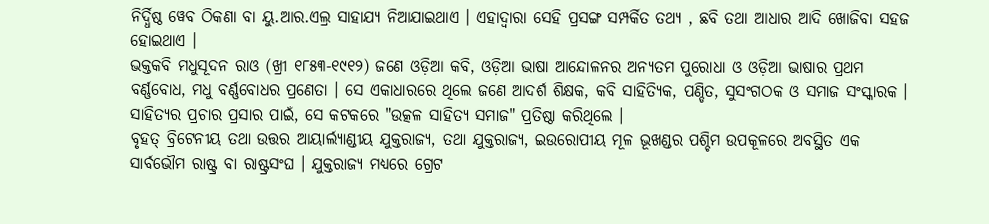ନିର୍ଦ୍ଧିଷ୍ଠ ୱେବ ଠିକଣା ବା ୟୁ.ଆର.ଏଲ୍ର ସାହାଯ୍ୟ ନିଆଯାଇଥାଏ । ଏହାଦ୍ୱାରା ସେହି ପ୍ରସଙ୍ଗ ସମ୍ପର୍କିତ ତଥ୍ୟ , ଛବି ତଥା ଆଧାର ଆଦି ଖୋଜିବା ସହଜ ହୋଇଥାଏ ।
ଭକ୍ତକବି ମଧୁସୂଦନ ରାଓ (ଖ୍ରୀ ୧୮୫୩-୧୯୧୨) ଜଣେ ଓଡ଼ିଆ କବି, ଓଡ଼ିଆ ଭାଷା ଆନ୍ଦୋଳନର ଅନ୍ୟତମ ପୁରୋଧା ଓ ଓଡ଼ିଆ ଭାଷାର ପ୍ରଥମ ବର୍ଣ୍ଣବୋଧ, ମଧୁ ବର୍ଣ୍ଣବୋଧର ପ୍ରଣେତା । ସେ ଏକାଧାରରେ ଥିଲେ ଜଣେ ଆଦର୍ଶ ଶିକ୍ଷକ, କବି ସାହିତ୍ୟିକ, ପଣ୍ଡିତ, ସୁସଂଗଠକ ଓ ସମାଜ ସଂସ୍କାରକ । ସାହିତ୍ୟର ପ୍ରଚାର ପ୍ରସାର ପାଇଁ, ସେ କଟକରେ "ଉତ୍କଳ ସାହିତ୍ୟ ସମାଜ" ପ୍ରତିଷ୍ଠା କରିଥିଲେ ।
ବୃହତ୍ ବ୍ରିଟେନୀୟ ତଥା ଉତ୍ତର ଆୟାର୍ଲ୍ଯାଣ୍ଡୀୟ ଯୁକ୍ତରାଜ୍ୟ, ତଥା ଯୁକ୍ତରାଜ୍ୟ, ଇଉରୋପୀୟ ମୂଳ ଭୂଖଣ୍ଡର ପଶ୍ଚିମ ଉପକୂଳରେ ଅବସ୍ଥିତ ଏକ ସାର୍ବଭୌମ ରାଷ୍ଟ୍ର ବା ରାଷ୍ଟ୍ରସଂଘ । ଯୁକ୍ତରାଜ୍ୟ ମଧ୍ୟରେ ଗ୍ରେଟ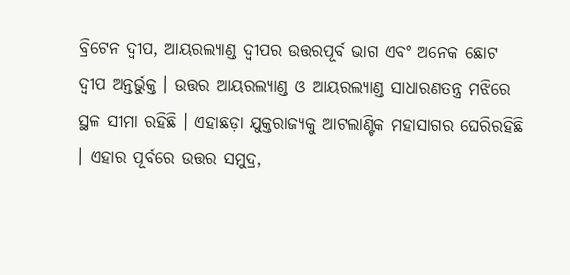ବ୍ରିଟେନ ଦ୍ୱୀପ, ଆୟରଲ୍ୟାଣ୍ଡ ଦ୍ୱୀପର ଉତ୍ତରପୂର୍ବ ଭାଗ ଏବଂ ଅନେକ ଛୋଟ ଦ୍ୱୀପ ଅନ୍ତର୍ଭୁକ୍ତ । ଉତ୍ତର ଆୟରଲ୍ୟାଣ୍ଡ ଓ ଆୟରଲ୍ୟାଣ୍ଡ ସାଧାରଣତନ୍ତ୍ର ମଝିରେ ସ୍ଥଳ ସୀମା ରହିଛି । ଏହାଛଡ଼ା ଯୁକ୍ତରାଜ୍ୟକୁ ଆଟଲାଣ୍ଟିକ ମହାସାଗର ଘେରିରହିଛି । ଏହାର ପୂର୍ବରେ ଉତ୍ତର ସମୁଦ୍ର,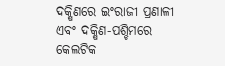ଦକ୍ଷିଣରେ ଇଂରାଜୀ ପ୍ରଣାଳୀ ଏବଂ ଦକ୍ଷିଣ-ପଶ୍ଚିମରେ କେଲଟିକ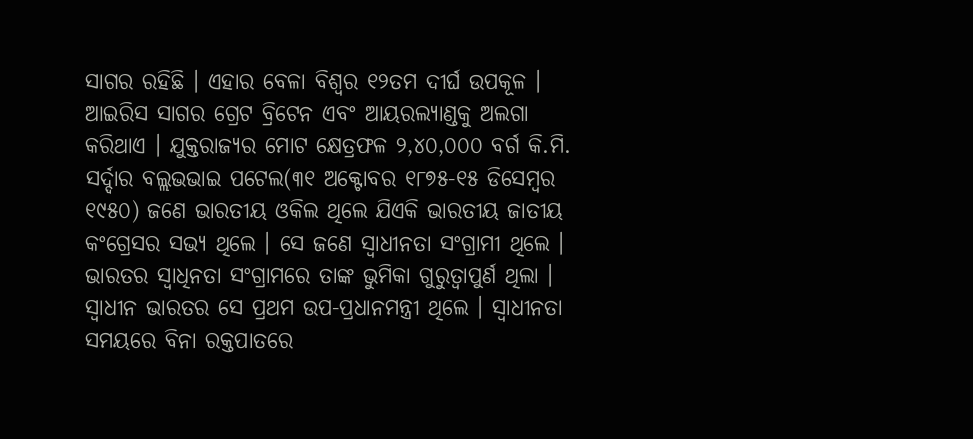ସାଗର ରହିଛି । ଏହାର ବେଳା ବିଶ୍ୱର ୧୨ତମ ଦୀର୍ଘ ଉପକୂଳ । ଆଇରିସ ସାଗର ଗ୍ରେଟ ବ୍ରିଟେନ ଏବଂ ଆୟରଲ୍ୟାଣ୍ଡକୁ ଅଲଗା କରିଥାଏ । ଯୁକ୍ତରାଜ୍ୟର ମୋଟ କ୍ଷେତ୍ରଫଳ ୨,୪୦,୦୦୦ ବର୍ଗ କି.ମି.
ସର୍ଦ୍ଦାର ବଲ୍ଲଭଭାଇ ପଟେଲ(୩୧ ଅକ୍ଟୋବର ୧୮୭୫-୧୫ ଡିସେମ୍ବର ୧୯୫୦) ଜଣେ ଭାରତୀୟ ଓକିଲ ଥିଲେ ଯିଏକି ଭାରତୀୟ ଜାତୀୟ କଂଗ୍ରେସର ସଭ୍ୟ ଥିଲେ । ସେ ଜଣେ ସ୍ୱାଧୀନତା ସଂଗ୍ରାମୀ ଥିଲେ । ଭାରତର ସ୍ୱାଧିନତା ସଂଗ୍ରାମରେ ତାଙ୍କ ଭୁମିକା ଗୁରୁତ୍ୱାପୁର୍ଣ ଥିଲା । ସ୍ୱାଧୀନ ଭାରତର ସେ ପ୍ରଥମ ଉପ-ପ୍ରଧାନମନ୍ତ୍ରୀ ଥିଲେ । ସ୍ୱାଧୀନତା ସମୟରେ ବିନା ରକ୍ତପାତରେ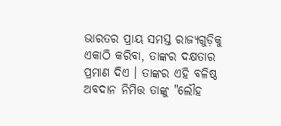ଭାରତର ପ୍ରାୟ ସମସ୍ତ ରାଜ୍ୟଗୁଡ଼ିକୁ ଏକାଠି କରିବା, ତାଙ୍କର ଦକ୍ଷତାର ପ୍ରମାଣ ଦିଏ । ତାଙ୍କର ଏହି ବଳିଷ୍ଠ ଅବଦାନ ନିମିତ୍ତ ତାଙ୍କୁ "ଲୌହ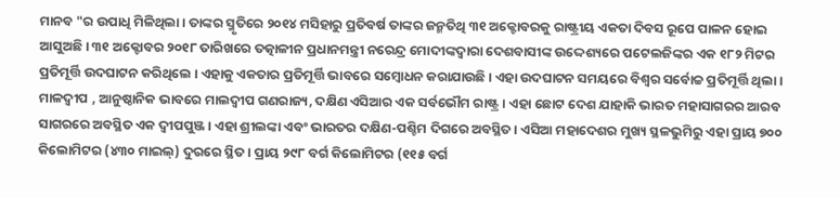ମାନବ "ର ଉପାଧି ମିଳିଥିଲା । ତାଙ୍କର ସ୍ମୃତିରେ ୨୦୧୪ ମସିହାରୁ ପ୍ରତିବର୍ଷ ତାଙ୍କର ଜନ୍ମତିଥି ୩୧ ଅକ୍ଟୋବରକୁ ରାଷ୍ଟ୍ରୀୟ ଏକତା ଦିବସ ରୂପେ ପାଳନ ହୋଇ ଆସୁଅଛି । ୩୧ ଅକ୍ଟୋବର ୨୦୧୮ ତାରିଖରେ ତତ୍କାଳୀନ ପ୍ରଧାନମନ୍ତ୍ରୀ ନରେନ୍ଦ୍ର ମୋଦୀଙ୍କଦ୍ୱାରା ଦେଶବାସୀଙ୍କ ଉଦ୍ଦେଶ୍ୟରେ ପଟେଲଜିଙ୍କର ଏକ ୧୮୨ ମିଟର ପ୍ରତିମୂର୍ତ୍ତି ଉଦଘାଟନ କରିଥିଲେ । ଏହାକୁ ଏକତାର ପ୍ରତିମୂର୍ତ୍ତି ଭାବରେ ସମ୍ବୋଧନ କରାଯାଉଛି । ଏହା ଉଦଘାଟନ ସମୟରେ ବିଶ୍ୱର ସର୍ବୋଚ୍ଚ ପ୍ରତିମୂର୍ତ୍ତି ଥିଲା ।
ମାଳଦ୍ୱୀପ , ଆନୁଷ୍ଠାନିକ ଭାବରେ ମାଲଦ୍ୱୀପ ଗଣରାଜ୍ୟ, ଦକ୍ଷିଣ ଏସିଆର ଏକ ସର୍ବଭୌମ ରାଷ୍ଟ୍ର। ଏହା ଛୋଟ ଦେଶ ଯାହାକି ଭାରତ ମହାସାଗରର ଆରବ ସାଗରରେ ଅବସ୍ଥିତ ଏକ ଦ୍ୱୀପପୁଞ୍ଜ । ଏହା ଶ୍ରୀଲଙ୍କା ଏବଂ ଭାରତର ଦକ୍ଷିଣ-ପଶ୍ଚିମ ଦିଗରେ ଅବସ୍ଥିତ । ଏସିଆ ମହାଦେଶର ମୁଖ୍ୟ ସ୍ଥଳଭୁମିରୁ ଏହା ପ୍ରାୟ ୭୦୦ କିଲୋମିଟର (୪୩୦ ମାଇଲ୍) ଦୁରରେ ସ୍ଥିତ। ପ୍ରାୟ ୨୯୮ ବର୍ଗ କିଲୋମିଟର (୧୧୫ ବର୍ଗ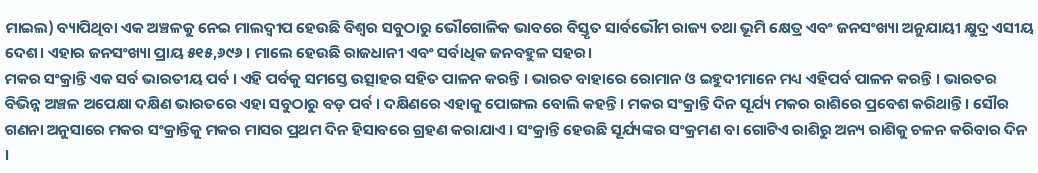ମାଇଲ) ବ୍ୟାପିଥିବା ଏକ ଅଞ୍ଚଳକୁ ନେଇ ମାଲଦ୍ୱୀପ ହେଉଛି ବିଶ୍ୱର ସବୁଠାରୁ ଭୌଗୋଳିକ ଭାବରେ ବିସ୍ତୃତ ସାର୍ବଭୌମ ରାଜ୍ୟ ତଥା ଭୂମି କ୍ଷେତ୍ର ଏବଂ ଜନସଂଖ୍ୟା ଅନୁଯାୟୀ କ୍ଷୁଦ୍ର ଏସୀୟ ଦେଶ। ଏହାର ଜନସଂଖ୍ୟା ପ୍ରାୟ ୫୧୫,୬୯୬ । ମାଲେ ହେଉଛି ରାଜଧାନୀ ଏବଂ ସର୍ବାଧିକ ଜନବହୁଳ ସହର।
ମକର ସଂକ୍ରାନ୍ତି ଏକ ସର୍ବ ଭାରତୀୟ ପର୍ବ । ଏହି ପର୍ବକୁ ସମସ୍ତେ ଉତ୍ସାହର ସହିତ ପାଳନ କରନ୍ତି । ଭାରତ ବାହାରେ ରୋମାନ ଓ ଇହୁଦୀମାନେ ମଧ୍ୟ ଏହିପର୍ବ ପାଳନ କରନ୍ତି । ଭାରତର ବିଭିନ୍ନ ଅଞ୍ଚଳ ଅପେକ୍ଷା ଦକ୍ଷିଣ ଭାରତରେ ଏହା ସବୁଠାରୁ ବଡ଼ ପର୍ବ । ଦକ୍ଷିଣରେ ଏହାକୁ ପୋଙ୍ଗଲ ବୋଲି କହନ୍ତି । ମକର ସଂକ୍ରାନ୍ତି ଦିନ ସୂର୍ଯ୍ୟ ମକର ରାଶିରେ ପ୍ରବେଶ କରିଥାନ୍ତି । ସୌର ଗଣନା ଅନୁସାରେ ମକର ସଂକ୍ରାନ୍ତିକୁ ମକର ମାସର ପ୍ରଥମ ଦିନ ହିସାବରେ ଗ୍ରହଣ କରାଯାଏ । ସଂକ୍ରାନ୍ତି ହେଉଛି ସୂର୍ଯ୍ୟଙ୍କର ସଂକ୍ରମଣ ବା ଗୋଟିଏ ରାଶିରୁ ଅନ୍ୟ ରାଶିକୁ ଚଳନ କରିବାର ଦିନ ।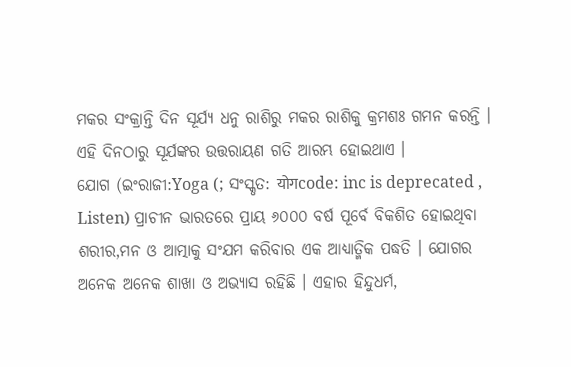ମକର ସଂକ୍ରାନ୍ତି ଦିନ ସୂର୍ଯ୍ୟ ଧନୁ ରାଶିରୁ ମକର ରାଶିକୁ କ୍ରମଶଃ ଗମନ କରନ୍ତି । ଏହି ଦିନଠାରୁ ସୂର୍ଯଙ୍କର ଉତ୍ତରାୟଣ ଗତି ଆରମ୍ଭ ହୋଇଥାଏ ।
ଯୋଗ (ଇଂରାଜୀ:Yoga (; ସଂସ୍କୃତ: योगcode: inc is deprecated , Listen) ପ୍ରାଚୀନ ଭାରତରେ ପ୍ରାୟ ୬୦୦୦ ବର୍ଷ ପୂର୍ବେ ବିକଶିତ ହୋଇଥିବା ଶରୀର,ମନ ଓ ଆତ୍ମାକୁ ସଂଯମ କରିବାର ଏକ ଆଧ୍ୟାତ୍ମିକ ପଦ୍ଧତି । ଯୋଗର ଅନେକ ଅନେକ ଶାଖା ଓ ଅଭ୍ୟାସ ରହିଛି । ଏହାର ହିନ୍ଦୁଧର୍ମ,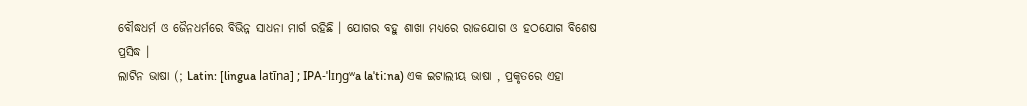ବୌଦ୍ଧଧର୍ମ ଓ ଜୈନଧର୍ମରେ ବିଭିନ୍ନ ସାଧନା ମାର୍ଗ ରହିଛି । ଯୋଗର ବହୁ ଶାଖା ମଧ୍ୟରେ ରାଜଯୋଗ ଓ ହଠଯୋଗ ବିଶେଷ ପ୍ରସିଦ୍ଧ ।
ଲାଟିନ ଭାଷା (; Latin: [lingua latīna] ; IPA-ˈlɪŋɡʷa laˈtiːna) ଏକ ଇଟାଲୀୟ ଭାଷା , ପ୍ରକୃତରେ ଏହା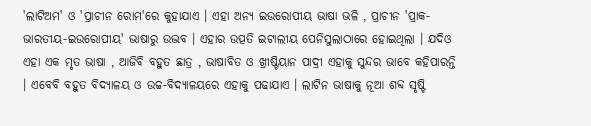'ଲାଟିଅମ' ଓ 'ପ୍ରାଚୀନ ରୋମ'ରେ କୁହାଯାଏ । ଏହା ଅନ୍ୟ ଇଉରୋପୀୟ ଭାଷା ଭଳି , ପ୍ରାଚୀନ 'ପ୍ରାକ-ଭାରତୀୟ-ଇଉରୋପୀୟ' ଭାଷାରୁ ଉଦ୍ଭବ । ଏହାର ଉତ୍ପତି ଇଟାଲୀୟ ପେନିସୁଲାଠାରେ ହୋଇଥିଲା । ଯଦିଓ ଏହା ଏକ ମୃତ ଭାଷା , ଆଜିବି ବହୁତ ଛାତ୍ର , ଭାଷାବିତ ଓ ଖ୍ରୀଷ୍ଟିୟାନ ପାଦ୍ରୀ ଏହାକୁ ସୁନ୍ଦର ଭାବେ କହିପାରନ୍ତି । ଏବେବି ବହୁତ ବିଦ୍ୟାଳୟ ଓ ଉଚ୍ଚ-ବିଦ୍ୟାଳୟରେ ଏହାକୁ ପଢାଯାଏ । ଲାଟିନ ଭାଷାକୁ ନୂଆ ଶବ୍ଦ ସୃଷ୍ଟି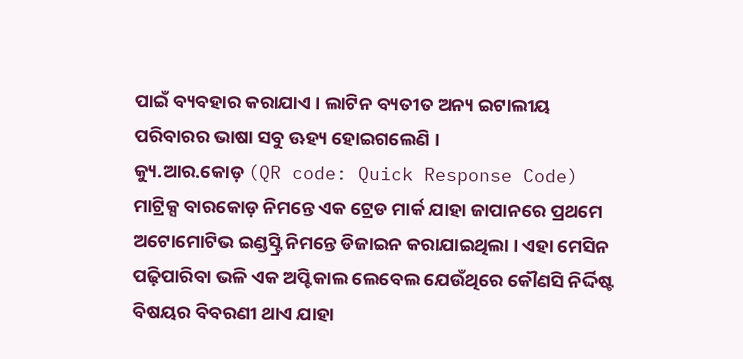ପାଇଁ ବ୍ୟବହାର କରାଯାଏ । ଲାଟିନ ବ୍ୟତୀତ ଅନ୍ୟ ଇଟାଲୀୟ ପରିବାରର ଭାଷା ସବୁ ଊହ୍ୟ ହୋଇଗଲେଣି ।
କ୍ୟୁ.ଆର.କୋଡ଼ (QR code: Quick Response Code) ମାଟ୍ରିକ୍ସ ବାରକୋଡ଼ ନିମନ୍ତେ ଏକ ଟ୍ରେଡ ମାର୍କ ଯାହା ଜାପାନରେ ପ୍ରଥମେ ଅଟୋମୋଟିଭ ଇଣ୍ଡସ୍ଟ୍ରି ନିମନ୍ତେ ଡିଜାଇନ କରାଯାଇଥିଲା । ଏହା ମେସିନ ପଢ଼ିପାରିବା ଭଳି ଏକ ଅପ୍ଟିକାଲ ଲେବେଲ ଯେଉଁଥିରେ କୌଣସି ନିର୍ଦ୍ଦିଷ୍ଟ ବିଷୟର ବିବରଣୀ ଥାଏ ଯାହା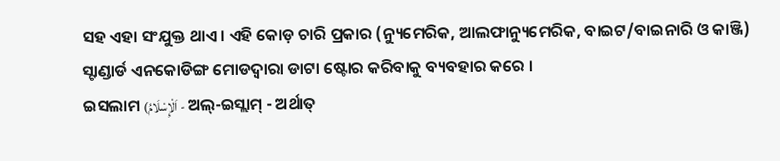ସହ ଏହା ସଂଯୁକ୍ତ ଥାଏ । ଏହି କୋଡ଼ ଚାରି ପ୍ରକାର (ନ୍ୟୁମେରିକ, ଆଲଫାନ୍ୟୁମେରିକ, ବାଇଟ/ବାଇନାରି ଓ କାଞ୍ଜି) ସ୍ଟାଣ୍ଡାର୍ଡ ଏନକୋଡିଙ୍ଗ ମୋଡଦ୍ୱାରା ଡାଟା ଷ୍ଟୋର କରିବାକୁ ବ୍ୟବହାର କରେ ।
ଇସଲାମ (اَلْإِسْلَامُ - ଅଲ୍-ଇସ୍ଲାମ୍ - ଅର୍ଥାତ୍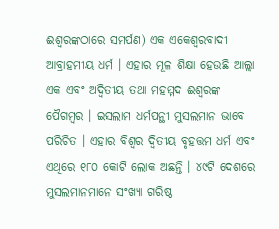ଈଶ୍ବରଙ୍କଠାରେ ସମର୍ପଣ) ଏକ ଏକେଶ୍ୱରବାଦୀ ଆବ୍ରାହମୀୟ ଧର୍ମ । ଏହାର ମୂଳ ଶିକ୍ଷା ହେଉଛି ଆଲ୍ଲା ଏକ ଏବଂ ଅଦ୍ୱିତୀୟ ତଥା ମହମ୍ମଦ ଈଶ୍ବରଙ୍କ ପୈଗମ୍ବର । ଇସଲାମ ଧର୍ମପନ୍ଥୀ ମୁସଲମାନ ଭାବେ ପରିଚିତ । ଏହାର ବିଶ୍ୱର ଦ୍ବିତୀୟ ବୃହତ୍ତମ ଧର୍ମ ଏବଂ ଏଥିରେ ୧୮୦ କୋଟି ଲୋକ ଅଛନ୍ତି । ୪୯ଟି ଦେଶରେ ମୁସଲମାନମାନେ ସଂଖ୍ଯା ଗରିଷ୍ଠ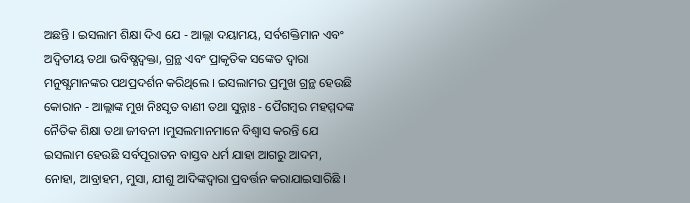ଅଛନ୍ତି । ଇସଲାମ ଶିକ୍ଷା ଦିଏ ଯେ - ଆଲ୍ଲା ଦୟାମୟ, ସର୍ବଶକ୍ତିମାନ ଏବଂ ଅଦ୍ୱିତୀୟ ତଥା ଭବିଷ୍ଯଦ୍ବକ୍ତା, ଗ୍ରନ୍ଥ ଏବଂ ପ୍ରାକୃତିକ ସଙ୍କେତ ଦ୍ବାରା ମନୁଷ୍ଯମାନଙ୍କର ପଥପ୍ରଦର୍ଶନ କରିଥିଲେ । ଇସଲାମର ପ୍ରମୁଖ ଗ୍ରନ୍ଥ ହେଉଛି କୋରାନ - ଆଲ୍ଲାଙ୍କ ମୁଖ ନିଃସୃତ ବାଣୀ ତଥା ସୁନ୍ନାଃ - ପୈଗମ୍ବର ମହମ୍ମଦଙ୍କ ନୈତିକ ଶିକ୍ଷା ତଥା ଜୀବନୀ ।ମୁସଲମାନମାନେ ବିଶ୍ବାସ କରନ୍ତି ଯେ ଇସଲାମ ହେଉଛି ସର୍ବପୂରାତନ ବାସ୍ତବ ଧର୍ମ ଯାହା ଆଗରୁ ଆଦମ, ନୋହା, ଆବ୍ରାହମ, ମୁସା, ଯୀଶୁ ଆଦିଙ୍କଦ୍ୱାରା ପ୍ରବର୍ତ୍ତନ କରାଯାଇସାରିଛି ।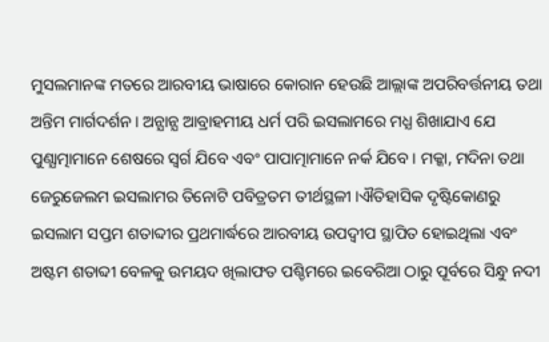ମୁସଲମାନଙ୍କ ମତରେ ଆରବୀୟ ଭାଷାରେ କୋରାନ ହେଉଛି ଆଲ୍ଲାଙ୍କ ଅପରିବର୍ତ୍ତନୀୟ ତଥା ଅନ୍ତିମ ମାର୍ଗଦର୍ଶନ । ଅନ୍ଯାନ୍ଯ ଆବ୍ରାହମୀୟ ଧର୍ମ ପରି ଇସଲାମରେ ମଧ୍ଯ ଶିଖାଯାଏ ଯେ ପୁଣ୍ଯାତ୍ମାମାନେ ଶେଷରେ ସ୍ୱର୍ଗ ଯିବେ ଏବଂ ପାପାତ୍ମାମାନେ ନର୍କ ଯିବେ । ମକ୍କା, ମଦିନା ତଥା ଜେରୁଜେଲମ ଇସଲାମର ତିନୋଟି ପବିତ୍ରତମ ତୀର୍ଥସ୍ଥଳୀ ।ଐତିହାସିକ ଦୃଷ୍ଟିକୋଣରୁ ଇସଲାମ ସପ୍ତମ ଶତାବ୍ଦୀର ପ୍ରଥମାର୍ଦ୍ଧରେ ଆରବୀୟ ଉପଦ୍ବୀପ ସ୍ଥାପିତ ହୋଇଥିଲା ଏବଂ ଅଷ୍ଟମ ଶତାବ୍ଦୀ ବେଳକୁ ଉମୟଦ ଖିଲାଫତ ପଶ୍ଚିମରେ ଇବେରିଆ ଠାରୁ ପୂର୍ବରେ ସିନ୍ଧୁ ନଦୀ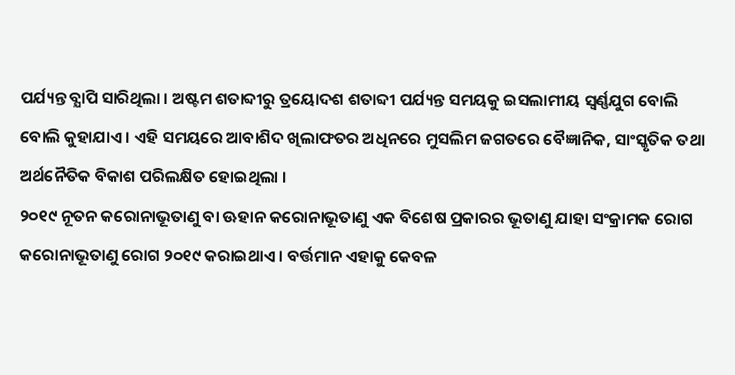ପର୍ଯ୍ୟନ୍ତ ବ୍ଯାପି ସାରିଥିଲା । ଅଷ୍ଟମ ଶତାବ୍ଦୀରୁ ତ୍ରୟୋଦଶ ଶତାବ୍ଦୀ ପର୍ଯ୍ୟନ୍ତ ସମୟକୁ ଇସଲାମୀୟ ସ୍ୱର୍ଣ୍ଣଯୁଗ ବୋଲି ବୋଲି କୁହାଯାଏ । ଏହି ସମୟରେ ଆବାଶିଦ ଖିଲାଫତର ଅଧିନରେ ମୁସଲିମ ଜଗତରେ ବୈଜ୍ଞାନିକ, ସାଂସ୍କୃତିକ ତଥା ଅର୍ଥନୈତିକ ବିକାଶ ପରିଲକ୍ଷିତ ହୋଇଥିଲା ।
୨୦୧୯ ନୂତନ କରୋନାଭୂତାଣୁ ବା ଊହାନ କରୋନାଭୂତାଣୁ ଏକ ବିଶେଷ ପ୍ରକାରର ଭୂତାଣୁ ଯାହା ସଂକ୍ରାମକ ରୋଗ କରୋନାଭୂତାଣୁ ରୋଗ ୨୦୧୯ କରାଇଥାଏ । ବର୍ତ୍ତମାନ ଏହାକୁ କେବଳ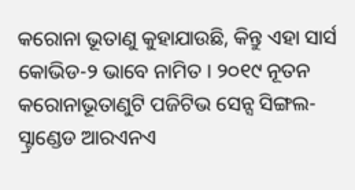କରୋନା ଭୂତାଣୁ କୁହାଯାଉଛି, କିନ୍ତୁ ଏହା ସାର୍ସ କୋଭିଡ-୨ ଭାବେ ନାମିତ । ୨୦୧୯ ନୂତନ କରୋନାଭୂତାଣୁଟି ପଜିଟିଭ ସେନ୍ସ ସିଙ୍ଗଲ-ସ୍ଟ୍ରାଣ୍ଡେଡ ଆରଏନଏ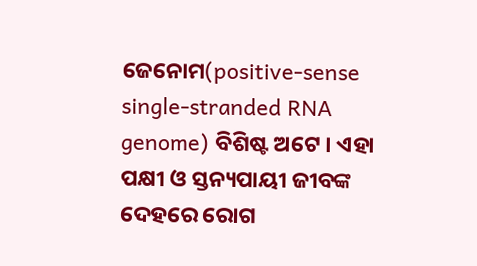ଜେନୋମ(positive-sense single-stranded RNA genome) ବିଶିଷ୍ଟ ଅଟେ । ଏହା ପକ୍ଷୀ ଓ ସ୍ତନ୍ୟପାୟୀ ଜୀବଙ୍କ ଦେହରେ ରୋଗ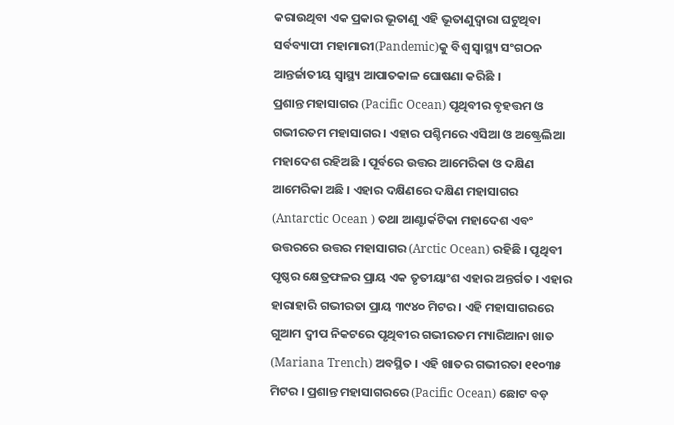କରାଉଥିବା ଏକ ପ୍ରକାର ଭୂତାଣୁ ଏହି ଭୂତାଣୁଦ୍ୱାରା ଘଟୁଥିବା ସର୍ବବ୍ୟାପୀ ମହାମାରୀ(Pandemic)କୁ ବିଶ୍ୱ ସ୍ୱାସ୍ଥ୍ୟ ସଂଗଠନ ଆନ୍ତର୍ଜାତୀୟ ସ୍ୱାସ୍ଥ୍ୟ ଆପାତକାଳ ଘୋଷଣା କରିଛି ।
ପ୍ରଶାନ୍ତ ମହାସାଗର (Pacific Ocean) ପୃଥିବୀର ବୃହତ୍ତମ ଓ ଗଭୀରତମ ମହାସାଗର । ଏହାର ପଶ୍ଚିମରେ ଏସିଆ ଓ ଅଷ୍ଟ୍ରେଲିଆ ମହାଦେଶ ରହିଅଛି । ପୂର୍ବରେ ଉତ୍ତର ଆମେରିକା ଓ ଦକ୍ଷିଣ ଆମେରିକା ଅଛି । ଏହାର ଦକ୍ଷିଣରେ ଦକ୍ଷିଣ ମହାସାଗର (Antarctic Ocean ) ତଥା ଆଣ୍ଟାର୍କଟିକା ମହାଦେଶ ଏବଂ ଉତ୍ତରରେ ଉତ୍ତର ମହାସାଗର (Arctic Ocean) ରହିଛି । ପୃଥିବୀ ପୃଷ୍ଠର କ୍ଷେତ୍ରଫଳର ପ୍ରାୟ ଏକ ତୃତୀୟାଂଶ ଏହାର ଅନ୍ତର୍ଗତ । ଏହାର ହାରାହାରି ଗଭୀରତା ପ୍ରାୟ ୩୯୪୦ ମିଟର । ଏହି ମହାସାଗରରେ ଗୁଆମ ଦ୍ୱୀପ ନିକଟରେ ପୃଥିବୀର ଗଭୀରତମ ମ୍ୟାରିଆନା ଖାତ (Mariana Trench) ଅବସ୍ଥିତ । ଏହି ଖାତର ଗଭୀରତା ୧୧୦୩୫ ମିଟର । ପ୍ରଶାନ୍ତ ମହାସାଗରରେ (Pacific Ocean) ଛୋଟ ବଡ଼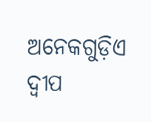ଅନେକଗୁଡ଼ିଏ ଦ୍ୱୀପ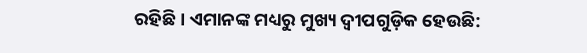ରହିଛି । ଏମାନଙ୍କ ମଧ୍ୟରୁ ମୁଖ୍ୟ ଦ୍ୱୀପଗୁଡ଼ିକ ହେଉଛି: